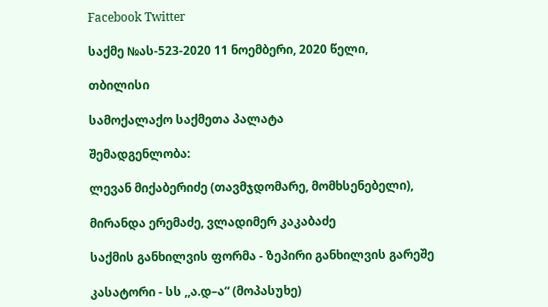Facebook Twitter

საქმე №ას-523-2020 11 ნოემბერი, 2020 წელი,

თბილისი

სამოქალაქო საქმეთა პალატა

შემადგენლობა:

ლევან მიქაბერიძე (თავმჯდომარე, მომხსენებელი),

მირანდა ერემაძე, ვლადიმერ კაკაბაძე

საქმის განხილვის ფორმა - ზეპირი განხილვის გარეშე

კასატორი - სს ,,ა.დ–ა“ (მოპასუხე)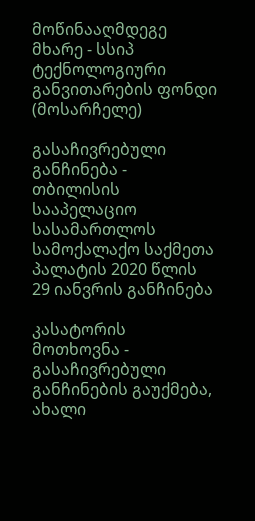მოწინააღმდეგე მხარე - სსიპ ტექნოლოგიური განვითარების ფონდი (მოსარჩელე)

გასაჩივრებული განჩინება - თბილისის სააპელაციო სასამართლოს სამოქალაქო საქმეთა პალატის 2020 წლის 29 იანვრის განჩინება

კასატორის მოთხოვნა - გასაჩივრებული განჩინების გაუქმება, ახალი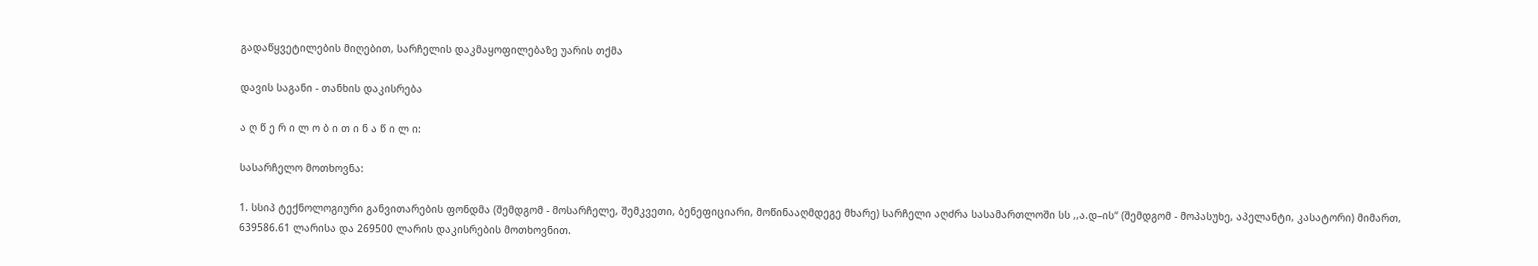გადაწყვეტილების მიღებით, სარჩელის დაკმაყოფილებაზე უარის თქმა

დავის საგანი - თანხის დაკისრება

ა ღ წ ე რ ი ლ ო ბ ი თ ი ნ ა წ ი ლ ი:

სასარჩელო მოთხოვნა:

1. სსიპ ტექნოლოგიური განვითარების ფონდმა (შემდგომ - მოსარჩელე, შემკვეთი, ბენეფიციარი, მოწინააღმდეგე მხარე) სარჩელი აღძრა სასამართლოში სს ,,ა.დ–ის“ (შემდგომ - მოპასუხე, აპელანტი, კასატორი) მიმართ, 639586.61 ლარისა და 269500 ლარის დაკისრების მოთხოვნით.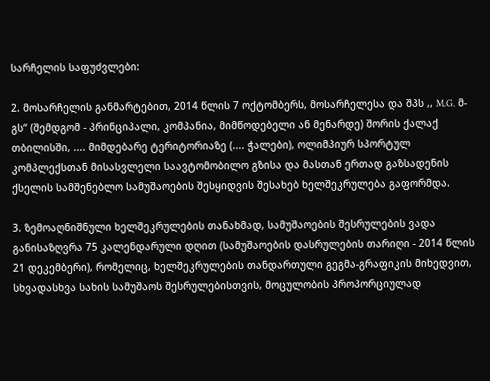სარჩელის საფუძვლები:

2. მოსარჩელის განმარტებით, 2014 წლის 7 ოქტომბერს, მოსარჩელესა და შპს ,, M.G. მ-გს“ (შემდგომ - პრინციპალი, კომპანია, მიმწოდებელი ან მენარდე) შორის ქალაქ თბილისში, .... მიმდებარე ტერიტორიაზე (.... ჭალები), ოლიმპიურ სპორტულ კომპლექსთან მისასვლელი საავტომობილო გზისა და მასთან ერთად გაზსადენის ქსელის სამშენებლო სამუშაოების შესყიდვის შესახებ ხელშეკრულება გაფორმდა.

3. ზემოაღნიშნული ხელშეკრულების თანახმად, სამუშაოების შესრულების ვადა განისაზღვრა 75 კალენდარული დღით (სამუშაოების დასრულების თარიღი - 2014 წლის 21 დეკემბერი), რომელიც, ხელშეკრულების თანდართული გეგმა-გრაფიკის მიხედვით, სხვადასხვა სახის სამუშაოს შესრულებისთვის, მოცულობის პროპორციულად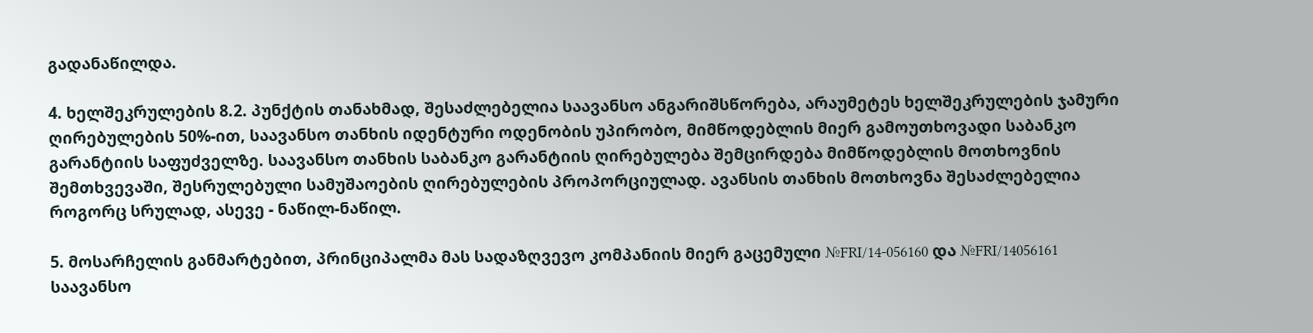გადანაწილდა.

4. ხელშეკრულების 8.2. პუნქტის თანახმად, შესაძლებელია საავანსო ანგარიშსწორება, არაუმეტეს ხელშეკრულების ჯამური ღირებულების 50%-ით, საავანსო თანხის იდენტური ოდენობის უპირობო, მიმწოდებლის მიერ გამოუთხოვადი საბანკო გარანტიის საფუძველზე. საავანსო თანხის საბანკო გარანტიის ღირებულება შემცირდება მიმწოდებლის მოთხოვნის შემთხვევაში, შესრულებული სამუშაოების ღირებულების პროპორციულად. ავანსის თანხის მოთხოვნა შესაძლებელია როგორც სრულად, ასევე - ნაწილ-ნაწილ.

5. მოსარჩელის განმარტებით, პრინციპალმა მას სადაზღვევო კომპანიის მიერ გაცემული №FRI/14-056160 და №FRI/14056161 საავანსო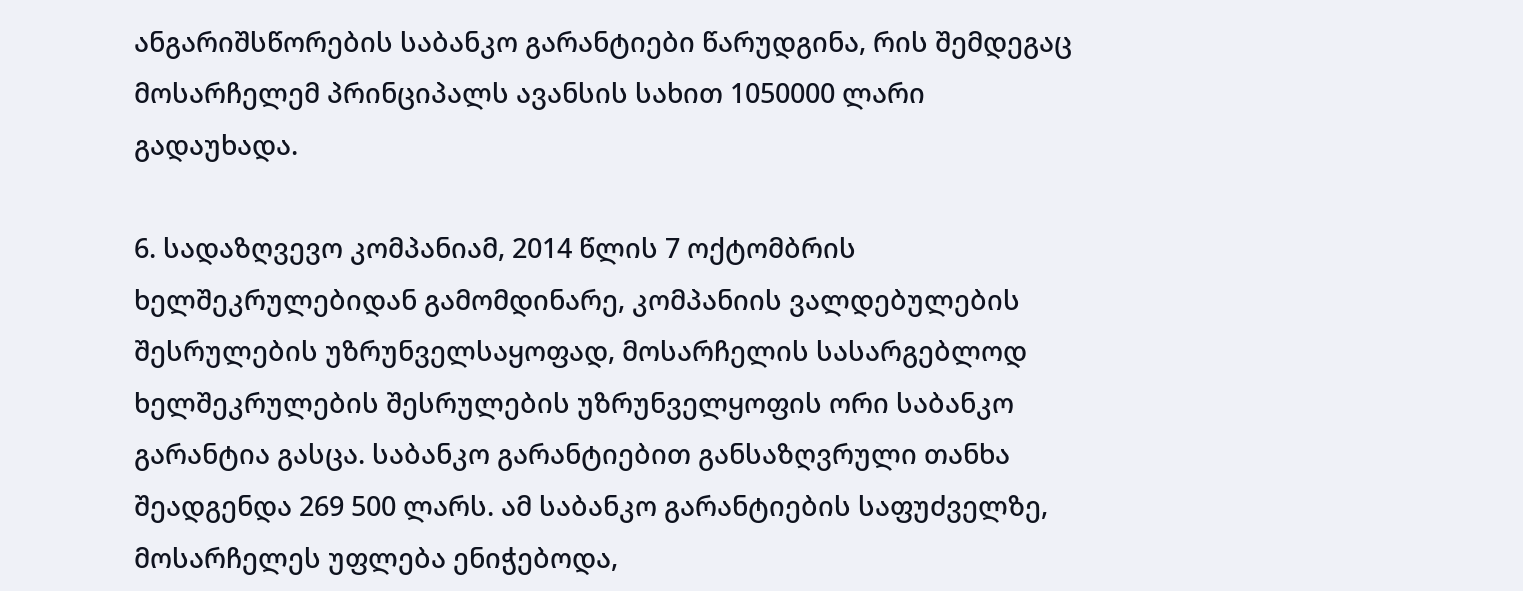ანგარიშსწორების საბანკო გარანტიები წარუდგინა, რის შემდეგაც მოსარჩელემ პრინციპალს ავანსის სახით 1050000 ლარი გადაუხადა.

6. სადაზღვევო კომპანიამ, 2014 წლის 7 ოქტომბრის ხელშეკრულებიდან გამომდინარე, კომპანიის ვალდებულების შესრულების უზრუნველსაყოფად, მოსარჩელის სასარგებლოდ ხელშეკრულების შესრულების უზრუნველყოფის ორი საბანკო გარანტია გასცა. საბანკო გარანტიებით განსაზღვრული თანხა შეადგენდა 269 500 ლარს. ამ საბანკო გარანტიების საფუძველზე, მოსარჩელეს უფლება ენიჭებოდა,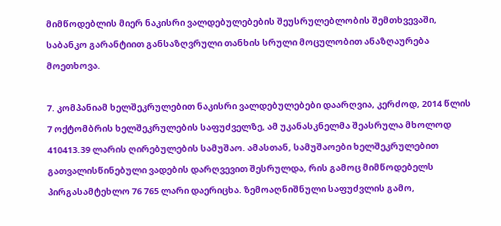მიმწოდებლის მიერ ნაკისრი ვალდებულებების შეუსრულებლობის შემთხვევაში, საბანკო გარანტიით განსაზღვრული თანხის სრული მოცულობით ანაზღაურება მოეთხოვა.

7. კომპანიამ ხელშეკრულებით ნაკისრი ვალდებულებები დაარღვია, კერძოდ, 2014 წლის 7 ოქტომბრის ხელშეკრულების საფუძველზე, ამ უკანასკნელმა შეასრულა მხოლოდ 410413.39 ლარის ღირებულების სამუშაო. ამასთან, სამუშაოები ხელშეკრულებით გათვალისწინებული ვადების დარღვევით შესრულდა, რის გამოც მიმწოდებელს პირგასამტეხლო 76 765 ლარი დაერიცხა. ზემოაღნიშნული საფუძვლის გამო,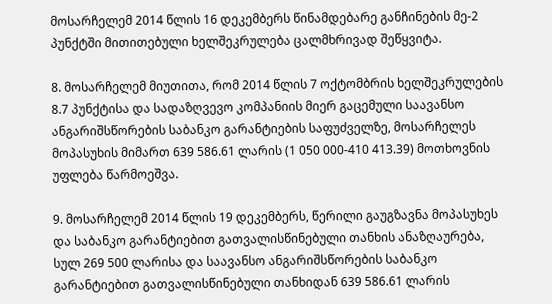მოსარჩელემ 2014 წლის 16 დეკემბერს წინამდებარე განჩინების მე-2 პუნქტში მითითებული ხელშეკრულება ცალმხრივად შეწყვიტა.

8. მოსარჩელემ მიუთითა, რომ 2014 წლის 7 ოქტომბრის ხელშეკრულების 8.7 პუნქტისა და სადაზღვევო კომპანიის მიერ გაცემული საავანსო ანგარიშსწორების საბანკო გარანტიების საფუძველზე, მოსარჩელეს მოპასუხის მიმართ 639 586.61 ლარის (1 050 000-410 413.39) მოთხოვნის უფლება წარმოეშვა.

9. მოსარჩელემ 2014 წლის 19 დეკემბერს, წერილი გაუგზავნა მოპასუხეს და საბანკო გარანტიებით გათვალისწინებული თანხის ანაზღაურება, სულ 269 500 ლარისა და საავანსო ანგარიშსწორების საბანკო გარანტიებით გათვალისწინებული თანხიდან 639 586.61 ლარის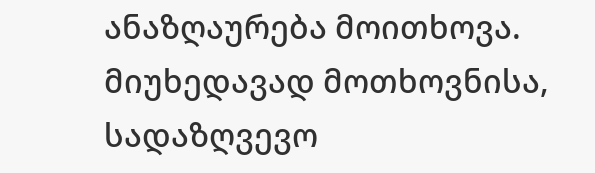ანაზღაურება მოითხოვა. მიუხედავად მოთხოვნისა, სადაზღვევო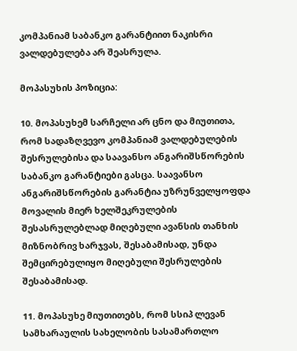კომპანიამ საბანკო გარანტიით ნაკისრი ვალდებულება არ შეასრულა.

მოპასუხის პოზიცია:

10. მოპასუხემ სარჩელი არ ცნო და მიუთითა, რომ სადაზღვევო კომპანიამ ვალდებულების შესრულებისა და საავანსო ანგარიშსწორების საბანკო გარანტიები გასცა. საავანსო ანგარიშსწორების გარანტია უზრუნველყოფდა მოვალის მიერ ხელშეკრულების შესასრულებლად მიღებული ავანსის თანხის მიზნობრივ ხარჯვას, შესაბამისად, უნდა შემცირებულიყო მიღებული შესრულების შესაბამისად.

11. მოპასუხე მიუთითებს, რომ სსიპ ლევან სამხარაულის სახელობის სასამართლო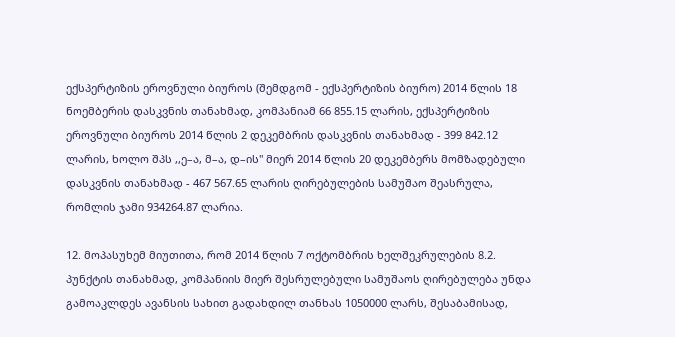ექსპერტიზის ეროვნული ბიუროს (შემდგომ - ექსპერტიზის ბიურო) 2014 წლის 18 ნოემბერის დასკვნის თანახმად, კომპანიამ 66 855.15 ლარის, ექსპერტიზის ეროვნული ბიუროს 2014 წლის 2 დეკემბრის დასკვნის თანახმად - 399 842.12 ლარის, ხოლო შპს ,,ე–ა, მ–ა, დ–ის" მიერ 2014 წლის 20 დეკემბერს მომზადებული დასკვნის თანახმად - 467 567.65 ლარის ღირებულების სამუშაო შეასრულა, რომლის ჯამი 934264.87 ლარია.

12. მოპასუხემ მიუთითა, რომ 2014 წლის 7 ოქტომბრის ხელშეკრულების 8.2. პუნქტის თანახმად, კომპანიის მიერ შესრულებული სამუშაოს ღირებულება უნდა გამოაკლდეს ავანსის სახით გადახდილ თანხას 1050000 ლარს, შესაბამისად,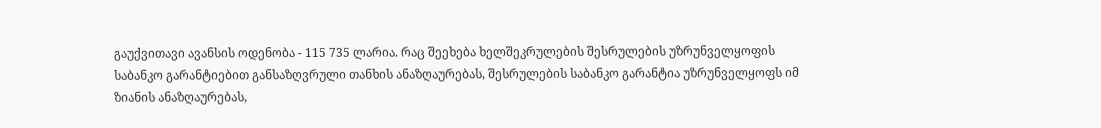გაუქვითავი ავანსის ოდენობა - 115 735 ლარია. რაც შეეხება ხელშეკრულების შესრულების უზრუნველყოფის საბანკო გარანტიებით განსაზღვრული თანხის ანაზღაურებას, შესრულების საბანკო გარანტია უზრუნველყოფს იმ ზიანის ანაზღაურებას,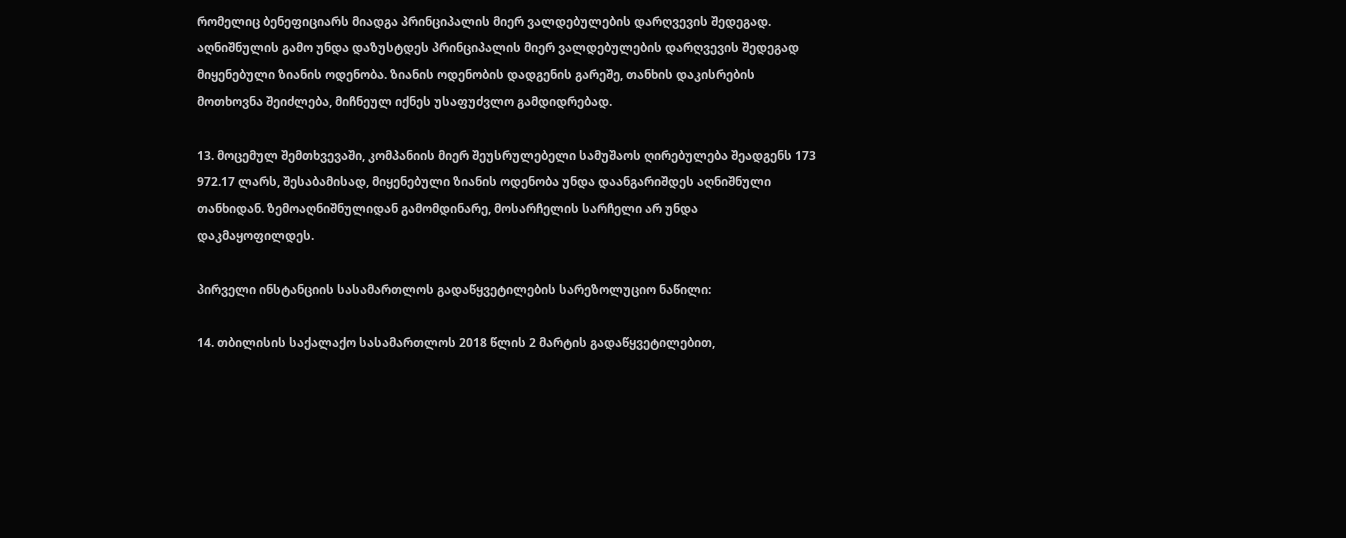რომელიც ბენეფიციარს მიადგა პრინციპალის მიერ ვალდებულების დარღვევის შედეგად. აღნიშნულის გამო უნდა დაზუსტდეს პრინციპალის მიერ ვალდებულების დარღვევის შედეგად მიყენებული ზიანის ოდენობა. ზიანის ოდენობის დადგენის გარეშე, თანხის დაკისრების მოთხოვნა შეიძლება, მიჩნეულ იქნეს უსაფუძვლო გამდიდრებად.

13. მოცემულ შემთხვევაში, კომპანიის მიერ შეუსრულებელი სამუშაოს ღირებულება შეადგენს 173 972.17 ლარს, შესაბამისად, მიყენებული ზიანის ოდენობა უნდა დაანგარიშდეს აღნიშნული თანხიდან. ზემოაღნიშნულიდან გამომდინარე, მოსარჩელის სარჩელი არ უნდა დაკმაყოფილდეს.

პირველი ინსტანციის სასამართლოს გადაწყვეტილების სარეზოლუციო ნაწილი:

14. თბილისის საქალაქო სასამართლოს 2018 წლის 2 მარტის გადაწყვეტილებით,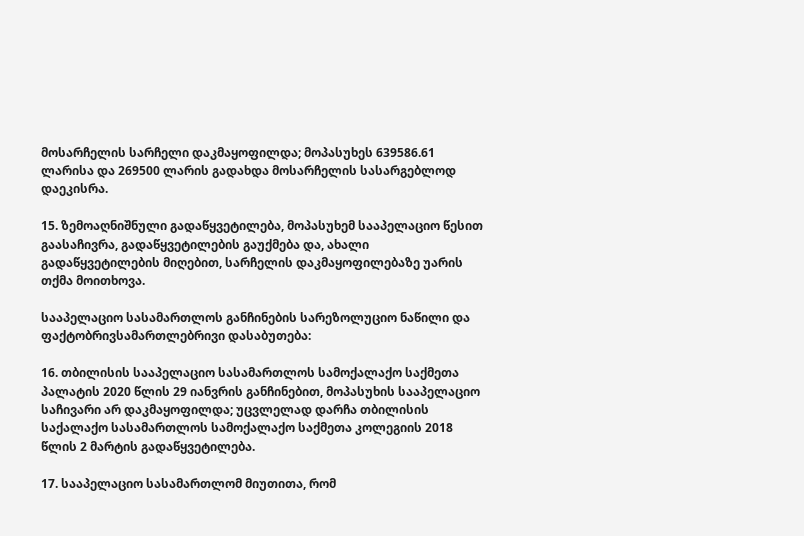მოსარჩელის სარჩელი დაკმაყოფილდა; მოპასუხეს 639586.61 ლარისა და 269500 ლარის გადახდა მოსარჩელის სასარგებლოდ დაეკისრა.

15. ზემოაღნიშნული გადაწყვეტილება, მოპასუხემ სააპელაციო წესით გაასაჩივრა, გადაწყვეტილების გაუქმება და, ახალი გადაწყვეტილების მიღებით, სარჩელის დაკმაყოფილებაზე უარის თქმა მოითხოვა.

სააპელაციო სასამართლოს განჩინების სარეზოლუციო ნაწილი და ფაქტობრივსამართლებრივი დასაბუთება:

16. თბილისის სააპელაციო სასამართლოს სამოქალაქო საქმეთა პალატის 2020 წლის 29 იანვრის განჩინებით, მოპასუხის სააპელაციო საჩივარი არ დაკმაყოფილდა; უცვლელად დარჩა თბილისის საქალაქო სასამართლოს სამოქალაქო საქმეთა კოლეგიის 2018 წლის 2 მარტის გადაწყვეტილება.

17. სააპელაციო სასამართლომ მიუთითა, რომ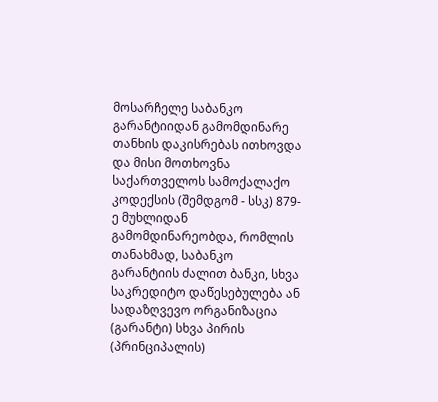მოსარჩელე საბანკო გარანტიიდან გამომდინარე თანხის დაკისრებას ითხოვდა და მისი მოთხოვნა საქართველოს სამოქალაქო კოდექსის (შემდგომ - სსკ) 879-ე მუხლიდან გამომდინარეობდა, რომლის თანახმად, საბანკო გარანტიის ძალით ბანკი, სხვა საკრედიტო დაწესებულება ან სადაზღვევო ორგანიზაცია (გარანტი) სხვა პირის (პრინციპალის)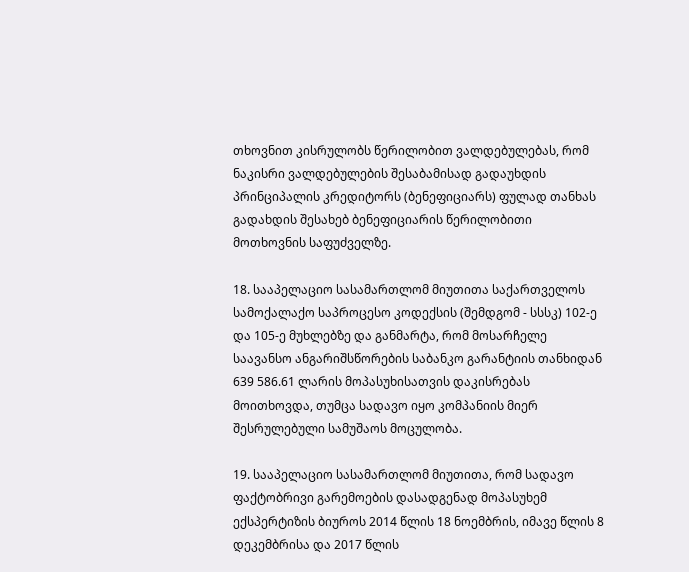თხოვნით კისრულობს წერილობით ვალდებულებას, რომ ნაკისრი ვალდებულების შესაბამისად გადაუხდის პრინციპალის კრედიტორს (ბენეფიციარს) ფულად თანხას გადახდის შესახებ ბენეფიციარის წერილობითი მოთხოვნის საფუძველზე.

18. სააპელაციო სასამართლომ მიუთითა საქართველოს სამოქალაქო საპროცესო კოდექსის (შემდგომ - სსსკ) 102-ე და 105-ე მუხლებზე და განმარტა, რომ მოსარჩელე საავანსო ანგარიშსწორების საბანკო გარანტიის თანხიდან 639 586.61 ლარის მოპასუხისათვის დაკისრებას მოითხოვდა, თუმცა სადავო იყო კომპანიის მიერ შესრულებული სამუშაოს მოცულობა.

19. სააპელაციო სასამართლომ მიუთითა, რომ სადავო ფაქტობრივი გარემოების დასადგენად მოპასუხემ ექსპერტიზის ბიუროს 2014 წლის 18 ნოემბრის, იმავე წლის 8 დეკემბრისა და 2017 წლის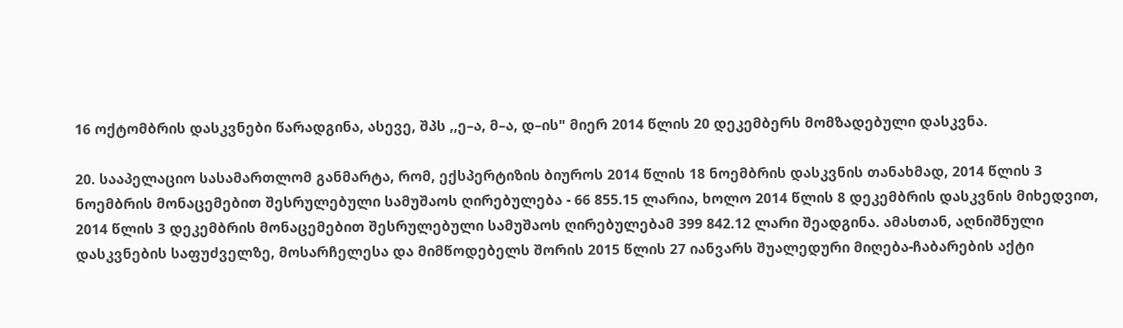16 ოქტომბრის დასკვნები წარადგინა, ასევე, შპს ,,ე–ა, მ–ა, დ–ის" მიერ 2014 წლის 20 დეკემბერს მომზადებული დასკვნა.

20. სააპელაციო სასამართლომ განმარტა, რომ, ექსპერტიზის ბიუროს 2014 წლის 18 ნოემბრის დასკვნის თანახმად, 2014 წლის 3 ნოემბრის მონაცემებით შესრულებული სამუშაოს ღირებულება - 66 855.15 ლარია, ხოლო 2014 წლის 8 დეკემბრის დასკვნის მიხედვით, 2014 წლის 3 დეკემბრის მონაცემებით შესრულებული სამუშაოს ღირებულებამ 399 842.12 ლარი შეადგინა. ამასთან, აღნიშნული დასკვნების საფუძველზე, მოსარჩელესა და მიმწოდებელს შორის 2015 წლის 27 იანვარს შუალედური მიღება-ჩაბარების აქტი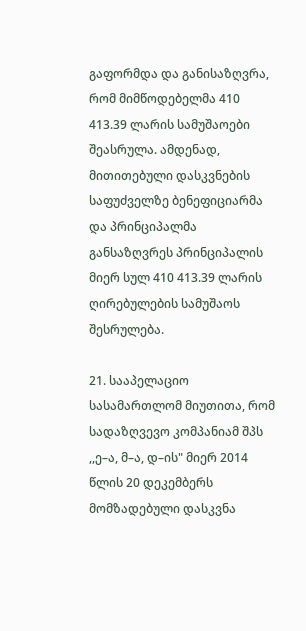გაფორმდა და განისაზღვრა, რომ მიმწოდებელმა 410 413.39 ლარის სამუშაოები შეასრულა. ამდენად, მითითებული დასკვნების საფუძველზე ბენეფიციარმა და პრინციპალმა განსაზღვრეს პრინციპალის მიერ სულ 410 413.39 ლარის ღირებულების სამუშაოს შესრულება.

21. სააპელაციო სასამართლომ მიუთითა, რომ სადაზღვევო კომპანიამ შპს ,,ე–ა, მ–ა, დ–ის" მიერ 2014 წლის 20 დეკემბერს მომზადებული დასკვნა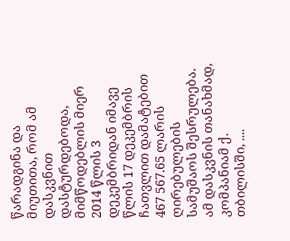წარადგინა და მიუთითა, რომ ამ დასკვნით დასტურდებოდა, მიმწოდებლის მიერ 2014 წლის 3 დეკემბრიდან იმავე წლის 17 დეკემბრის ჩათვლით დამატებით 467 567.65 ლარის ღირებულების სამუშაოს შესრულება. ამ დასკვნის თანახმად, კომპანიამ ქ. თბილისში, ....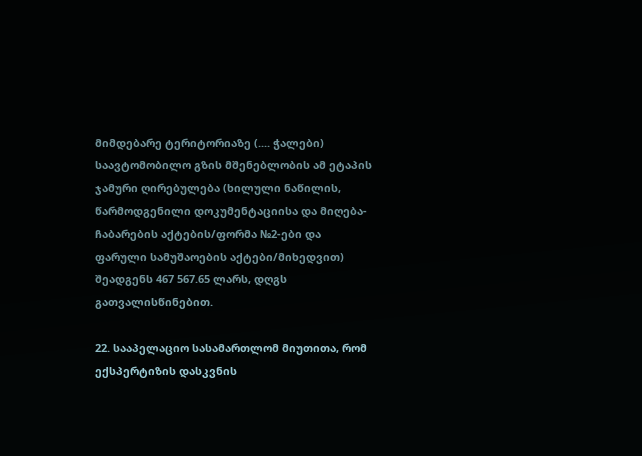მიმდებარე ტერიტორიაზე (.... ჭალები) საავტომობილო გზის მშენებლობის ამ ეტაპის ჯამური ღირებულება (ხილული ნაწილის, წარმოდგენილი დოკუმენტაციისა და მიღება-ჩაბარების აქტების/ფორმა №2-ები და ფარული სამუშაოების აქტები/მიხედვით) შეადგენს 467 567.65 ლარს, დღგს გათვალისწინებით.

22. სააპელაციო სასამართლომ მიუთითა, რომ ექსპერტიზის დასკვნის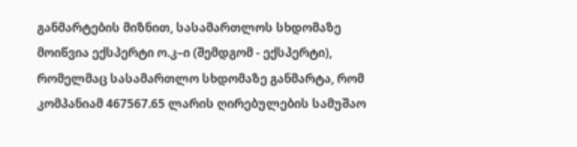განმარტების მიზნით, სასამართლოს სხდომაზე მოიწვია ექსპერტი ო.კ–ი (შემდგომ - ექსპერტი), რომელმაც სასამართლო სხდომაზე განმარტა, რომ კომპანიამ 467567.65 ლარის ღირებულების სამუშაო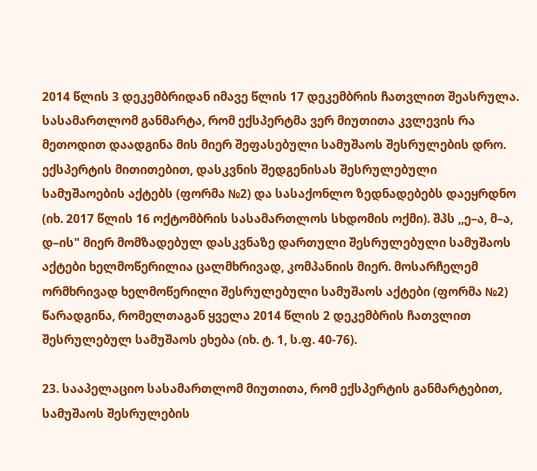2014 წლის 3 დეკემბრიდან იმავე წლის 17 დეკემბრის ჩათვლით შეასრულა. სასამართლომ განმარტა, რომ ექსპერტმა ვერ მიუთითა კვლევის რა მეთოდით დაადგინა მის მიერ შეფასებული სამუშაოს შესრულების დრო. ექსპერტის მითითებით, დასკვნის შედგენისას შესრულებული სამუშაოების აქტებს (ფორმა №2) და სასაქონლო ზედნადებებს დაეყრდნო (იხ. 2017 წლის 16 ოქტომბრის სასამართლოს სხდომის ოქმი). შპს ,,ე–ა, მ–ა, დ–ის" მიერ მომზადებულ დასკვნაზე დართული შესრულებული სამუშაოს აქტები ხელმოწერილია ცალმხრივად, კომპანიის მიერ. მოსარჩელემ ორმხრივად ხელმოწერილი შესრულებული სამუშაოს აქტები (ფორმა №2) წარადგინა, რომელთაგან ყველა 2014 წლის 2 დეკემბრის ჩათვლით შესრულებულ სამუშაოს ეხება (იხ. ტ. 1, ს.ფ. 40-76).

23. სააპელაციო სასამართლომ მიუთითა, რომ ექსპერტის განმარტებით, სამუშაოს შესრულების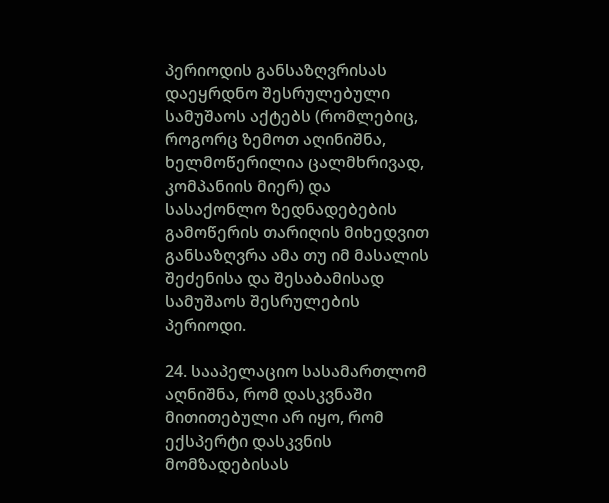პერიოდის განსაზღვრისას დაეყრდნო შესრულებული სამუშაოს აქტებს (რომლებიც, როგორც ზემოთ აღინიშნა, ხელმოწერილია ცალმხრივად, კომპანიის მიერ) და სასაქონლო ზედნადებების გამოწერის თარიღის მიხედვით განსაზღვრა ამა თუ იმ მასალის შეძენისა და შესაბამისად სამუშაოს შესრულების პერიოდი.

24. სააპელაციო სასამართლომ აღნიშნა, რომ დასკვნაში მითითებული არ იყო, რომ ექსპერტი დასკვნის მომზადებისას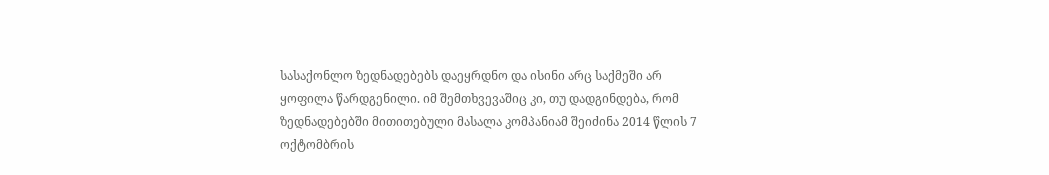სასაქონლო ზედნადებებს დაეყრდნო და ისინი არც საქმეში არ ყოფილა წარდგენილი. იმ შემთხვევაშიც კი, თუ დადგინდება, რომ ზედნადებებში მითითებული მასალა კომპანიამ შეიძინა 2014 წლის 7 ოქტომბრის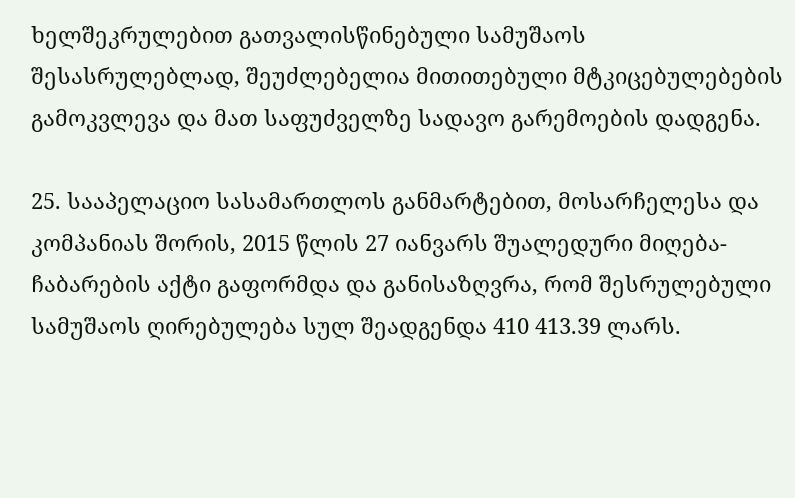ხელშეკრულებით გათვალისწინებული სამუშაოს შესასრულებლად, შეუძლებელია მითითებული მტკიცებულებების გამოკვლევა და მათ საფუძველზე სადავო გარემოების დადგენა.

25. სააპელაციო სასამართლოს განმარტებით, მოსარჩელესა და კომპანიას შორის, 2015 წლის 27 იანვარს შუალედური მიღება-ჩაბარების აქტი გაფორმდა და განისაზღვრა, რომ შესრულებული სამუშაოს ღირებულება სულ შეადგენდა 410 413.39 ლარს.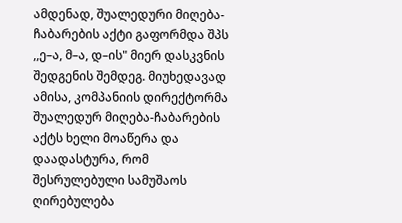ამდენად, შუალედური მიღება-ჩაბარების აქტი გაფორმდა შპს ,,ე–ა, მ–ა, დ–ის" მიერ დასკვნის შედგენის შემდეგ. მიუხედავად ამისა, კომპანიის დირექტორმა შუალედურ მიღება-ჩაბარების აქტს ხელი მოაწერა და დაადასტურა, რომ შესრულებული სამუშაოს ღირებულება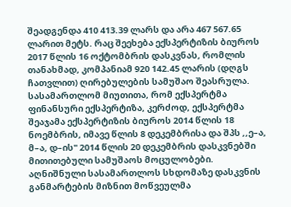შეადგენდა 410 413.39 ლარს და არა 467 567.65 ლარით მეტს. რაც შეეხება ექსპერტიზის ბიუროს 2017 წლის 16 ოქტომბრის დასკვნას, რომლის თანახმად, კომპანიამ 920 142.45 ლარის (დღგს ჩათვლით) ღირებულების სამუშაო შეასრულა. სასამართლომ მიუთითა, რომ ექსპერტმა ფინანსური ექსპერტიზა, კერძოდ, ექსპერტმა შეაჯამა ექსპერტიზის ბიუროს 2014 წლის 18 ნოემბრის, იმავე წლის 8 დეკემბრისა და შპს ,,ე–ა, მ–ა, დ–ის" 2014 წლის 20 დეკემბრის დასკვნებში მითითებული სამუშაოს მოცულობები. აღნიშნული სასამართლოს სხდომაზე დასკვნის განმარტების მიზნით მოწვეულმა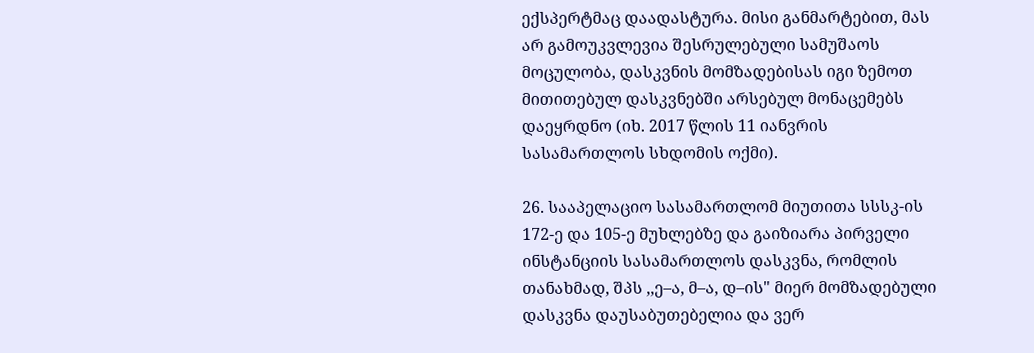ექსპერტმაც დაადასტურა. მისი განმარტებით, მას არ გამოუკვლევია შესრულებული სამუშაოს მოცულობა, დასკვნის მომზადებისას იგი ზემოთ მითითებულ დასკვნებში არსებულ მონაცემებს დაეყრდნო (იხ. 2017 წლის 11 იანვრის სასამართლოს სხდომის ოქმი).

26. სააპელაციო სასამართლომ მიუთითა სსსკ-ის 172-ე და 105-ე მუხლებზე და გაიზიარა პირველი ინსტანციის სასამართლოს დასკვნა, რომლის თანახმად, შპს ,,ე–ა, მ–ა, დ–ის" მიერ მომზადებული დასკვნა დაუსაბუთებელია და ვერ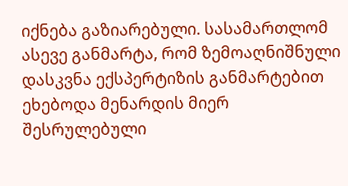იქნება გაზიარებული. სასამართლომ ასევე განმარტა, რომ ზემოაღნიშნული დასკვნა ექსპერტიზის განმარტებით ეხებოდა მენარდის მიერ შესრულებული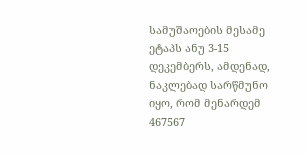სამუშაოების მესამე ეტაპს ანუ 3-15 დეკემბერს, ამდენად, ნაკლებად სარწმუნო იყო, რომ მენარდემ 467567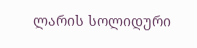ლარის სოლიდური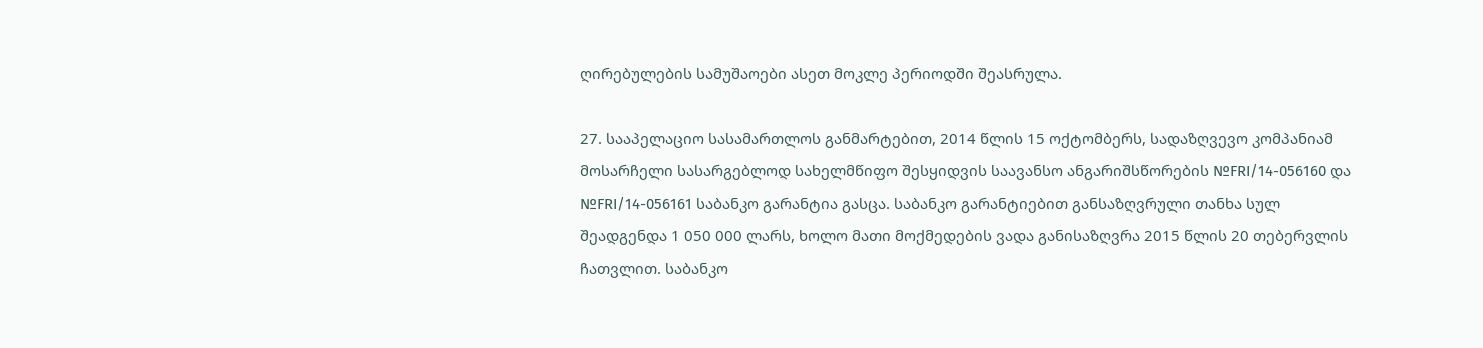ღირებულების სამუშაოები ასეთ მოკლე პერიოდში შეასრულა.

27. სააპელაციო სასამართლოს განმარტებით, 2014 წლის 15 ოქტომბერს, სადაზღვევო კომპანიამ მოსარჩელი სასარგებლოდ სახელმწიფო შესყიდვის საავანსო ანგარიშსწორების №FRI/14-056160 და №FRI/14-056161 საბანკო გარანტია გასცა. საბანკო გარანტიებით განსაზღვრული თანხა სულ შეადგენდა 1 050 000 ლარს, ხოლო მათი მოქმედების ვადა განისაზღვრა 2015 წლის 20 თებერვლის ჩათვლით. საბანკო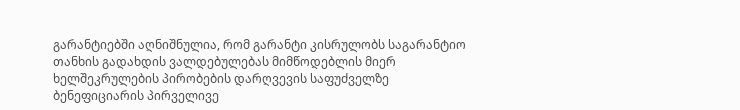გარანტიებში აღნიშნულია, რომ გარანტი კისრულობს საგარანტიო თანხის გადახდის ვალდებულებას მიმწოდებლის მიერ ხელშეკრულების პირობების დარღვევის საფუძველზე ბენეფიციარის პირველივე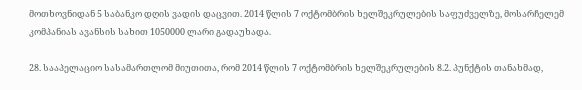მოთხოვნიდან 5 საბანკო დღის ვადის დაცვით. 2014 წლის 7 ოქტომბრის ხელშეკრულების საფუძველზე, მოსარჩელემ კომპანიას ავანსის სახით 1050000 ლარი გადაუხადა.

28. სააპელაციო სასამართლომ მიუთითა, რომ 2014 წლის 7 ოქტომბრის ხელშეკრულების 8.2. პუნქტის თანახმად,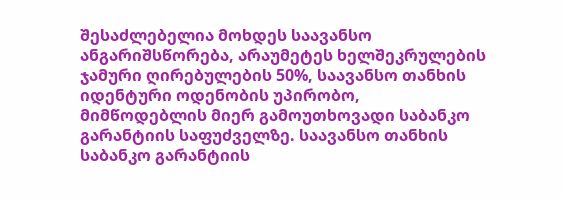შესაძლებელია მოხდეს საავანსო ანგარიშსწორება, არაუმეტეს ხელშეკრულების ჯამური ღირებულების 50%, საავანსო თანხის იდენტური ოდენობის უპირობო, მიმწოდებლის მიერ გამოუთხოვადი საბანკო გარანტიის საფუძველზე. საავანსო თანხის საბანკო გარანტიის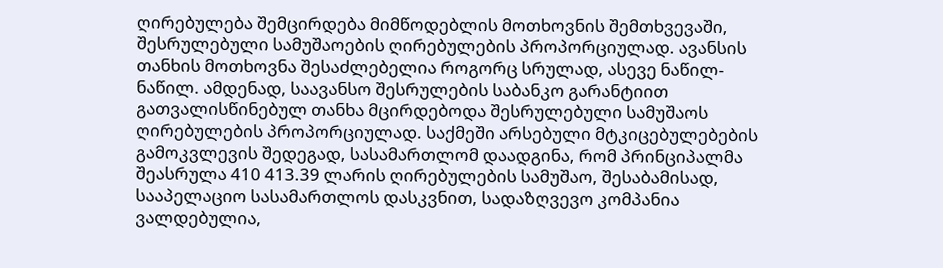ღირებულება შემცირდება მიმწოდებლის მოთხოვნის შემთხვევაში, შესრულებული სამუშაოების ღირებულების პროპორციულად. ავანსის თანხის მოთხოვნა შესაძლებელია როგორც სრულად, ასევე ნაწილ-ნაწილ. ამდენად, საავანსო შესრულების საბანკო გარანტიით გათვალისწინებულ თანხა მცირდებოდა შესრულებული სამუშაოს ღირებულების პროპორციულად. საქმეში არსებული მტკიცებულებების გამოკვლევის შედეგად, სასამართლომ დაადგინა, რომ პრინციპალმა შეასრულა 410 413.39 ლარის ღირებულების სამუშაო, შესაბამისად, სააპელაციო სასამართლოს დასკვნით, სადაზღვევო კომპანია ვალდებულია,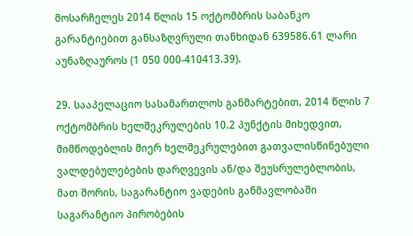მოსარჩელეს 2014 წლის 15 ოქტომბრის საბანკო გარანტიებით განსაზღვრული თანხიდან 639586.61 ლარი აუნაზღაუროს (1 050 000-410413.39).

29. სააპელაციო სასამართლოს განმარტებით, 2014 წლის 7 ოქტომბრის ხელშეკრულების 10.2 პუნქტის მიხედვით, მიმწოდებლის მიერ ხელშეკრულებით გათვალისწინებული ვალდებულებების დარღვევის ან/და შეუსრულებლობის, მათ შორის, საგარანტიო ვადების განმავლობაში საგარანტიო პირობების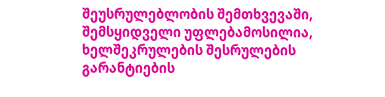შეუსრულებლობის შემთხვევაში, შემსყიდველი უფლებამოსილია, ხელშეკრულების შესრულების გარანტიების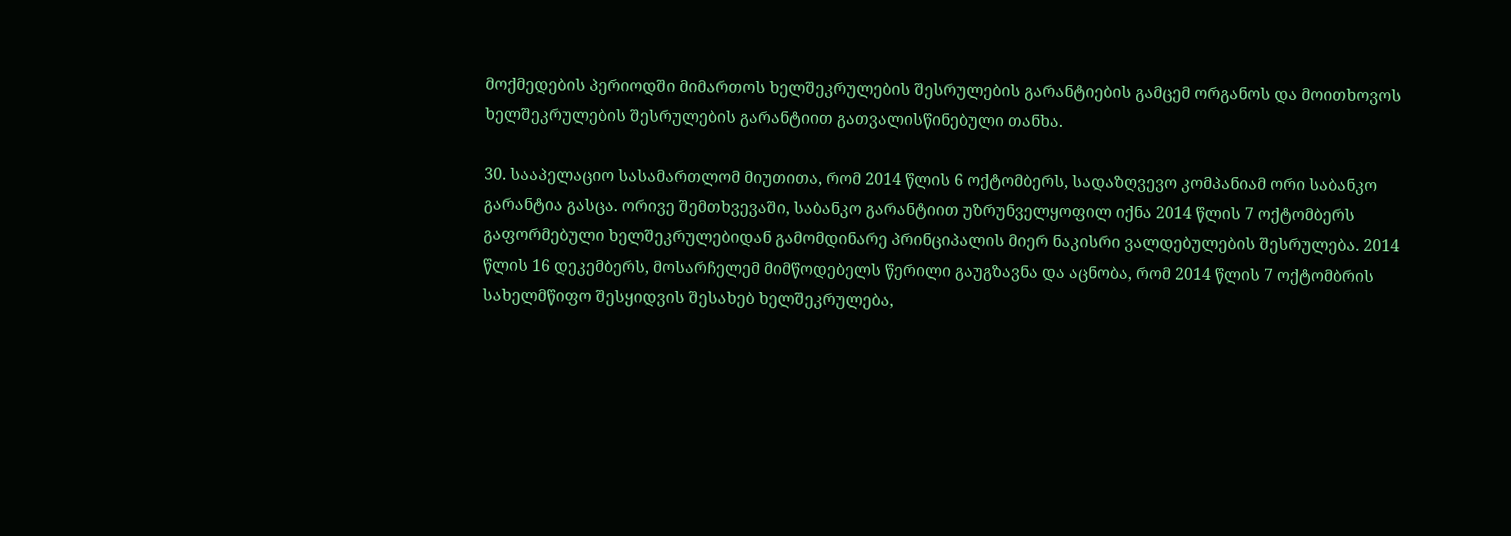მოქმედების პერიოდში მიმართოს ხელშეკრულების შესრულების გარანტიების გამცემ ორგანოს და მოითხოვოს ხელშეკრულების შესრულების გარანტიით გათვალისწინებული თანხა.

30. სააპელაციო სასამართლომ მიუთითა, რომ 2014 წლის 6 ოქტომბერს, სადაზღვევო კომპანიამ ორი საბანკო გარანტია გასცა. ორივე შემთხვევაში, საბანკო გარანტიით უზრუნველყოფილ იქნა 2014 წლის 7 ოქტომბერს გაფორმებული ხელშეკრულებიდან გამომდინარე პრინციპალის მიერ ნაკისრი ვალდებულების შესრულება. 2014 წლის 16 დეკემბერს, მოსარჩელემ მიმწოდებელს წერილი გაუგზავნა და აცნობა, რომ 2014 წლის 7 ოქტომბრის სახელმწიფო შესყიდვის შესახებ ხელშეკრულება,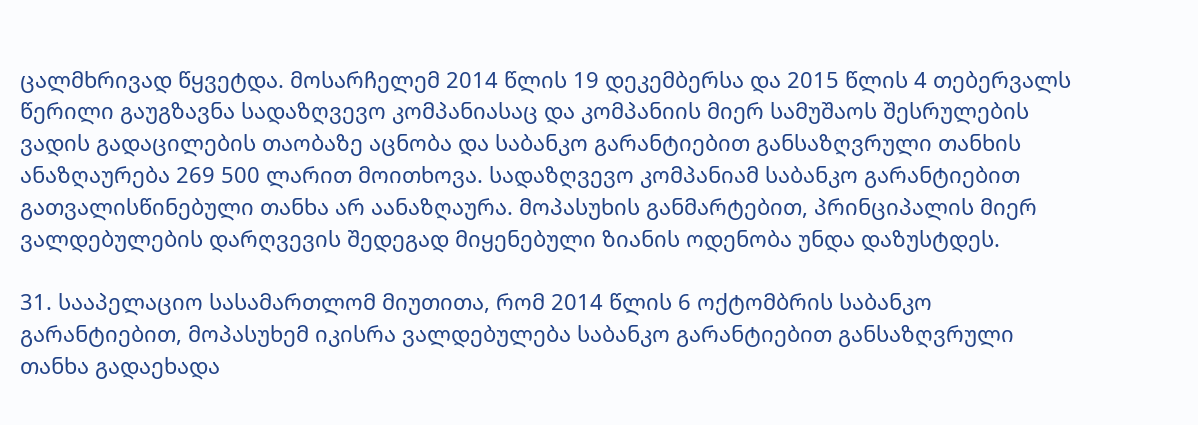ცალმხრივად წყვეტდა. მოსარჩელემ 2014 წლის 19 დეკემბერსა და 2015 წლის 4 თებერვალს წერილი გაუგზავნა სადაზღვევო კომპანიასაც და კომპანიის მიერ სამუშაოს შესრულების ვადის გადაცილების თაობაზე აცნობა და საბანკო გარანტიებით განსაზღვრული თანხის ანაზღაურება 269 500 ლარით მოითხოვა. სადაზღვევო კომპანიამ საბანკო გარანტიებით გათვალისწინებული თანხა არ აანაზღაურა. მოპასუხის განმარტებით, პრინციპალის მიერ ვალდებულების დარღვევის შედეგად მიყენებული ზიანის ოდენობა უნდა დაზუსტდეს.

31. სააპელაციო სასამართლომ მიუთითა, რომ 2014 წლის 6 ოქტომბრის საბანკო გარანტიებით, მოპასუხემ იკისრა ვალდებულება საბანკო გარანტიებით განსაზღვრული თანხა გადაეხადა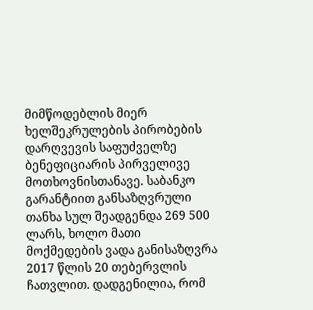მიმწოდებლის მიერ ხელშეკრულების პირობების დარღვევის საფუძველზე ბენეფიციარის პირველივე მოთხოვნისთანავე. საბანკო გარანტიით განსაზღვრული თანხა სულ შეადგენდა 269 500 ლარს, ხოლო მათი მოქმედების ვადა განისაზღვრა 2017 წლის 20 თებერვლის ჩათვლით. დადგენილია, რომ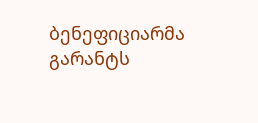ბენეფიციარმა გარანტს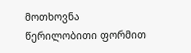მოთხოვნა წერილობითი ფორმით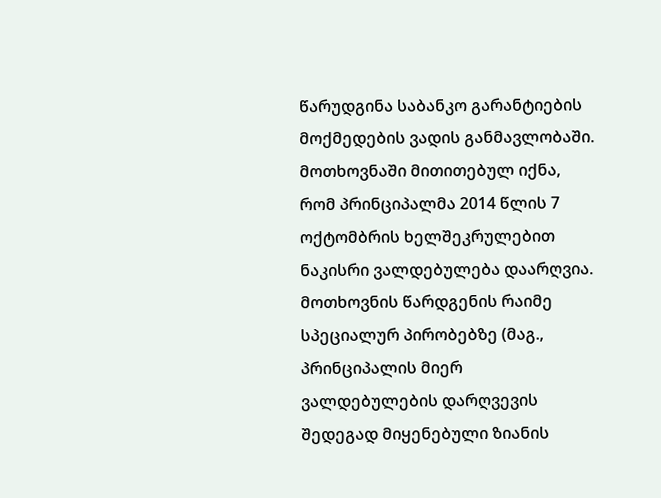წარუდგინა საბანკო გარანტიების მოქმედების ვადის განმავლობაში. მოთხოვნაში მითითებულ იქნა, რომ პრინციპალმა 2014 წლის 7 ოქტომბრის ხელშეკრულებით ნაკისრი ვალდებულება დაარღვია. მოთხოვნის წარდგენის რაიმე სპეციალურ პირობებზე (მაგ., პრინციპალის მიერ ვალდებულების დარღვევის შედეგად მიყენებული ზიანის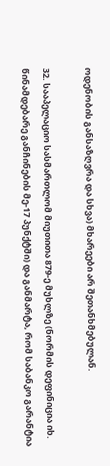ოდენობის განსაზღვრა და სხვა) მხარეები არ შეთანხმებულან.

32. სააპელაციო სასმართლომ მიუთითა 879-ე მუხლზე (ნორმის დეფინიცია იხ. წინამდებარე განჩინების მე-17 პუნქტში) და განმარტა, რომ საბანკო გარანტია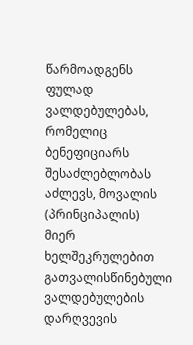წარმოადგენს ფულად ვალდებულებას, რომელიც ბენეფიციარს შესაძლებლობას აძლევს, მოვალის (პრინციპალის) მიერ ხელშეკრულებით გათვალისწინებული ვალდებულების დარღვევის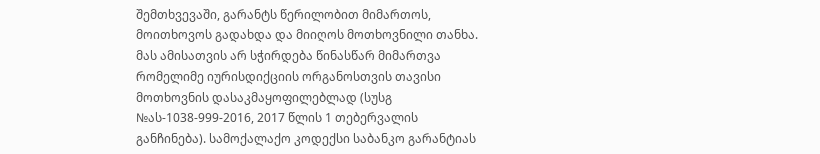შემთხვევაში, გარანტს წერილობით მიმართოს, მოითხოვოს გადახდა და მიიღოს მოთხოვნილი თანხა. მას ამისათვის არ სჭირდება წინასწარ მიმართვა რომელიმე იურისდიქციის ორგანოსთვის თავისი მოთხოვნის დასაკმაყოფილებლად (სუსგ №ას-1038-999-2016, 2017 წლის 1 თებერვალის განჩინება). სამოქალაქო კოდექსი საბანკო გარანტიას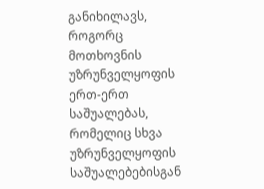განიხილავს, როგორც მოთხოვნის უზრუნველყოფის ერთ-ერთ საშუალებას, რომელიც სხვა უზრუნველყოფის საშუალებებისგან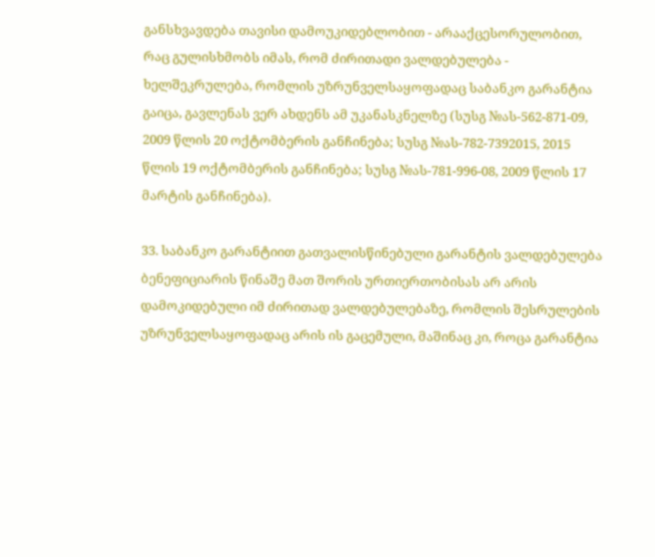განსხვავდება თავისი დამოუკიდებლობით - არააქცესორულობით, რაც გულისხმობს იმას, რომ ძირითადი ვალდებულება - ხელშეკრულება, რომლის უზრუნველსაყოფადაც საბანკო გარანტია გაიცა, გავლენას ვერ ახდენს ამ უკანასკნელზე (სუსგ №ას-562-871-09, 2009 წლის 20 ოქტომბერის განჩინება; სუსგ №ას-782-7392015, 2015 წლის 19 ოქტომბერის განჩინება; სუსგ №ას-781-996-08, 2009 წლის 17 მარტის განჩინება).

33. საბანკო გარანტიით გათვალისწინებული გარანტის ვალდებულება ბენეფიციარის წინაშე მათ შორის ურთიერთობისას არ არის დამოკიდებული იმ ძირითად ვალდებულებაზე, რომლის შესრულების უზრუნველსაყოფადაც არის ის გაცემული, მაშინაც კი, როცა გარანტია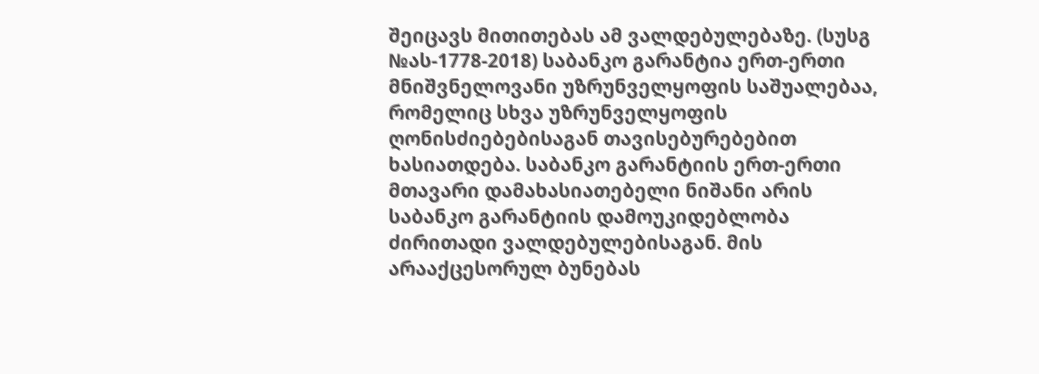შეიცავს მითითებას ამ ვალდებულებაზე. (სუსგ №ას-1778-2018) საბანკო გარანტია ერთ-ერთი მნიშვნელოვანი უზრუნველყოფის საშუალებაა, რომელიც სხვა უზრუნველყოფის ღონისძიებებისაგან თავისებურებებით ხასიათდება. საბანკო გარანტიის ერთ-ერთი მთავარი დამახასიათებელი ნიშანი არის საბანკო გარანტიის დამოუკიდებლობა ძირითადი ვალდებულებისაგან. მის არააქცესორულ ბუნებას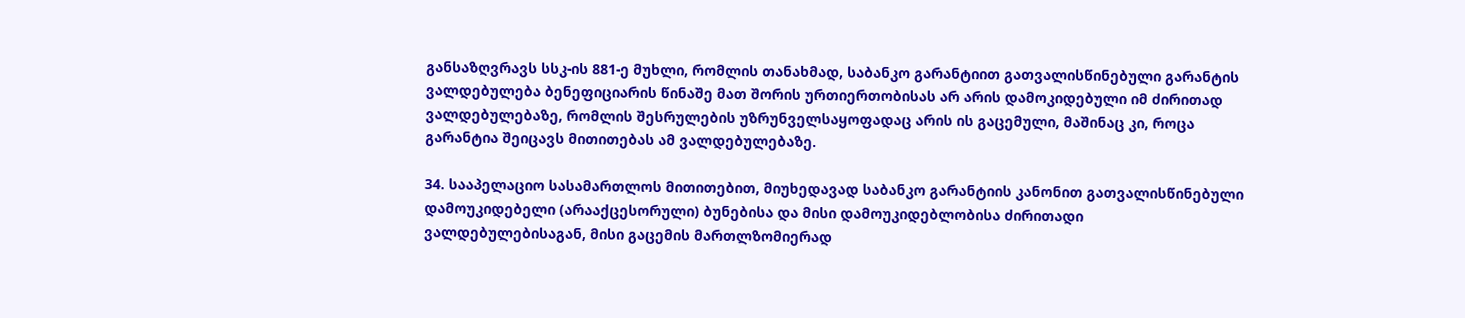განსაზღვრავს სსკ-ის 881-ე მუხლი, რომლის თანახმად, საბანკო გარანტიით გათვალისწინებული გარანტის ვალდებულება ბენეფიციარის წინაშე მათ შორის ურთიერთობისას არ არის დამოკიდებული იმ ძირითად ვალდებულებაზე, რომლის შესრულების უზრუნველსაყოფადაც არის ის გაცემული, მაშინაც კი, როცა გარანტია შეიცავს მითითებას ამ ვალდებულებაზე.

34. სააპელაციო სასამართლოს მითითებით, მიუხედავად საბანკო გარანტიის კანონით გათვალისწინებული დამოუკიდებელი (არააქცესორული) ბუნებისა და მისი დამოუკიდებლობისა ძირითადი ვალდებულებისაგან, მისი გაცემის მართლზომიერად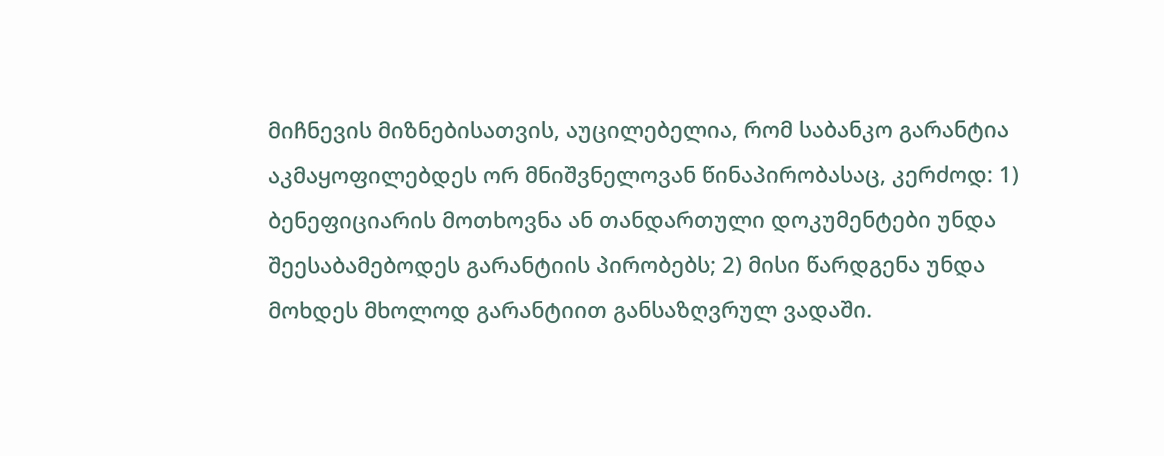მიჩნევის მიზნებისათვის, აუცილებელია, რომ საბანკო გარანტია აკმაყოფილებდეს ორ მნიშვნელოვან წინაპირობასაც, კერძოდ: 1) ბენეფიციარის მოთხოვნა ან თანდართული დოკუმენტები უნდა შეესაბამებოდეს გარანტიის პირობებს; 2) მისი წარდგენა უნდა მოხდეს მხოლოდ გარანტიით განსაზღვრულ ვადაში.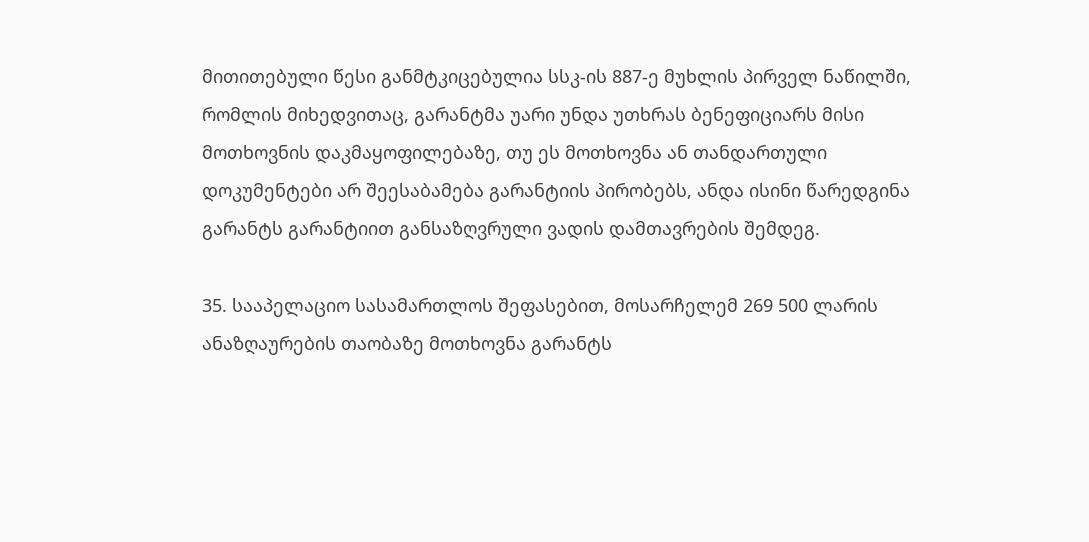მითითებული წესი განმტკიცებულია სსკ-ის 887-ე მუხლის პირველ ნაწილში, რომლის მიხედვითაც, გარანტმა უარი უნდა უთხრას ბენეფიციარს მისი მოთხოვნის დაკმაყოფილებაზე, თუ ეს მოთხოვნა ან თანდართული დოკუმენტები არ შეესაბამება გარანტიის პირობებს, ანდა ისინი წარედგინა გარანტს გარანტიით განსაზღვრული ვადის დამთავრების შემდეგ.

35. სააპელაციო სასამართლოს შეფასებით, მოსარჩელემ 269 500 ლარის ანაზღაურების თაობაზე მოთხოვნა გარანტს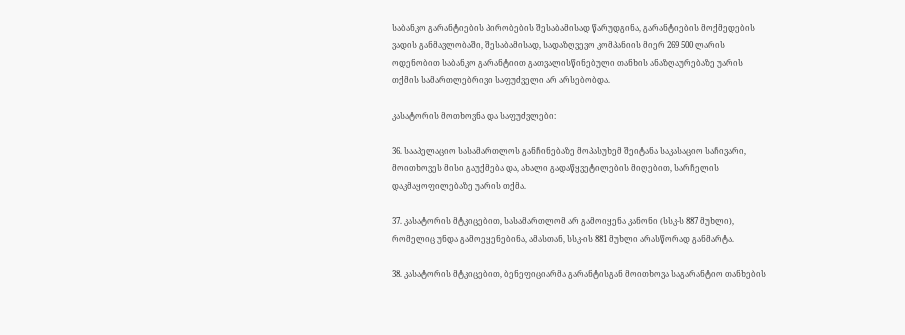საბანკო გარანტიების პირობების შესაბამისად წარუდგინა, გარანტიების მოქმედების ვადის განმავლობაში, შესაბამისად, სადაზღვევო კომპანიის მიერ 269 500 ლარის ოდენობით საბანკო გარანტიით გათვალისწინებული თანხის ანაზღაურებაზე უარის თქმის სამართლებრივი საფუძველი არ არსებობდა.

კასატორის მოთხოვნა და საფუძვლები:

36. სააპელაციო სასამართლოს განჩინებაზე მოპასუხემ შეიტანა საკასაციო საჩივარი, მოითხოვეს მისი გაუქმება და, ახალი გადაწყვეტილების მიღებით, სარჩელის დაკმაყოფილებაზე უარის თქმა.

37. კასატორის მტკიცებით, სასამართლომ არ გამოიყენა კანონი (სსკ-ს 887 მუხლი), რომელიც უნდა გამოეყენებინა, ამასთან, სსკ-ის 881 მუხლი არასწორად განმარტა.

38. კასატორის მტკიცებით, ბენეფიციარმა გარანტისგან მოითხოვა საგარანტიო თანხების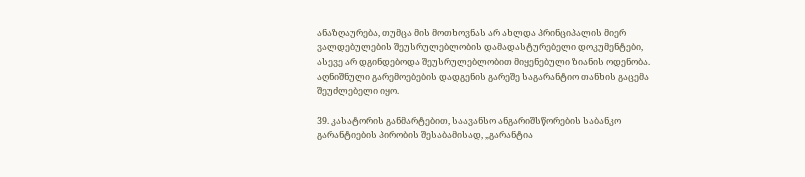ანაზღაურება, თუმცა მის მოთხოვნას არ ახლდა პრინციპალის მიერ ვალდებულების შეუსრულებლობის დამადასტურებელი დოკუმენტები, ასევე არ დგინდებოდა შეუსრულებლობით მიყენებული ზიანის ოდენობა. აღნიშნული გარემოებების დადგენის გარეშე საგარანტიო თანხის გაცემა შეუძლებელი იყო.

39. კასატორის განმარტებით, საავანსო ანგარიშსწორების საბანკო გარანტიების პირობის შესაბამისად, „გარანტია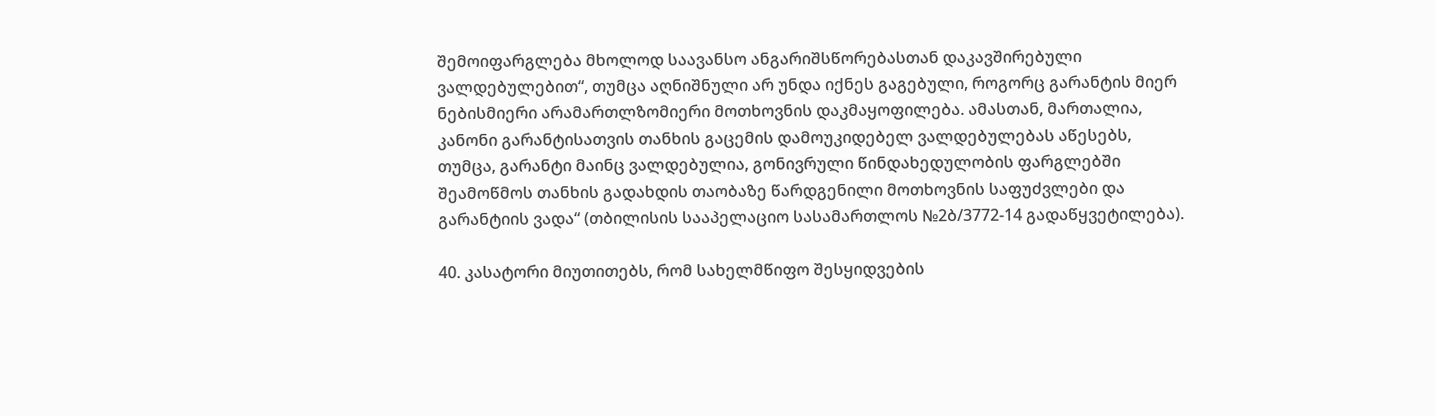შემოიფარგლება მხოლოდ საავანსო ანგარიშსწორებასთან დაკავშირებული ვალდებულებით“, თუმცა აღნიშნული არ უნდა იქნეს გაგებული, როგორც გარანტის მიერ ნებისმიერი არამართლზომიერი მოთხოვნის დაკმაყოფილება. ამასთან, მართალია, კანონი გარანტისათვის თანხის გაცემის დამოუკიდებელ ვალდებულებას აწესებს, თუმცა, გარანტი მაინც ვალდებულია, გონივრული წინდახედულობის ფარგლებში შეამოწმოს თანხის გადახდის თაობაზე წარდგენილი მოთხოვნის საფუძვლები და გარანტიის ვადა“ (თბილისის სააპელაციო სასამართლოს №2ბ/3772-14 გადაწყვეტილება).

40. კასატორი მიუთითებს, რომ სახელმწიფო შესყიდვების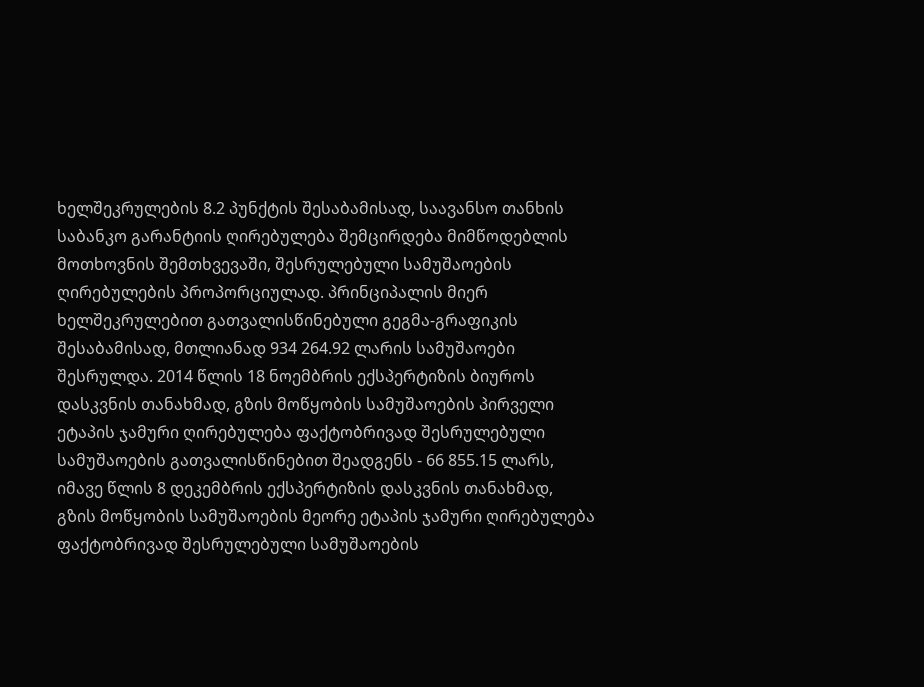ხელშეკრულების 8.2 პუნქტის შესაბამისად, საავანსო თანხის საბანკო გარანტიის ღირებულება შემცირდება მიმწოდებლის მოთხოვნის შემთხვევაში, შესრულებული სამუშაოების ღირებულების პროპორციულად. პრინციპალის მიერ ხელშეკრულებით გათვალისწინებული გეგმა-გრაფიკის შესაბამისად, მთლიანად 934 264.92 ლარის სამუშაოები შესრულდა. 2014 წლის 18 ნოემბრის ექსპერტიზის ბიუროს დასკვნის თანახმად, გზის მოწყობის სამუშაოების პირველი ეტაპის ჯამური ღირებულება ფაქტობრივად შესრულებული სამუშაოების გათვალისწინებით შეადგენს - 66 855.15 ლარს, იმავე წლის 8 დეკემბრის ექსპერტიზის დასკვნის თანახმად, გზის მოწყობის სამუშაოების მეორე ეტაპის ჯამური ღირებულება ფაქტობრივად შესრულებული სამუშაოების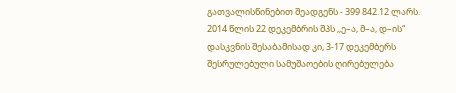გათვალისწინებით შეადგენს - 399 842.12 ლარს. 2014 წლის 22 დეკემბრის შპს ,,ე–ა, მ–ა, დ–ის“ დასკვნის შესაბამისად კი, 3-17 დეკემბერს შესრულებული სამუშაოების ღირებულება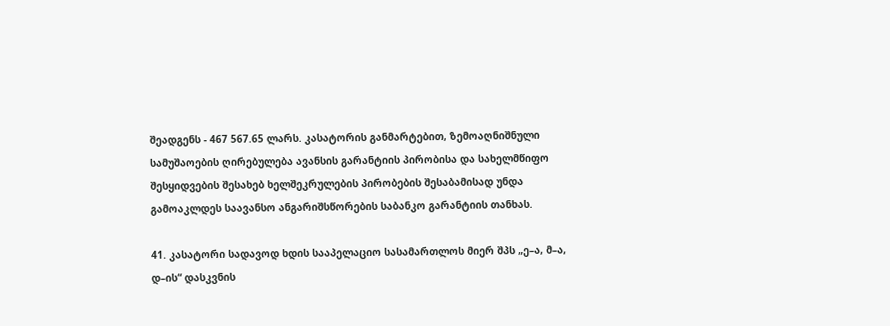შეადგენს - 467 567.65 ლარს. კასატორის განმარტებით, ზემოაღნიშნული სამუშაოების ღირებულება ავანსის გარანტიის პირობისა და სახელმწიფო შესყიდვების შესახებ ხელშეკრულების პირობების შესაბამისად უნდა გამოაკლდეს საავანსო ანგარიშსწორების საბანკო გარანტიის თანხას.

41. კასატორი სადავოდ ხდის სააპელაციო სასამართლოს მიერ შპს „ე–ა, მ–ა, დ–ის“ დასკვნის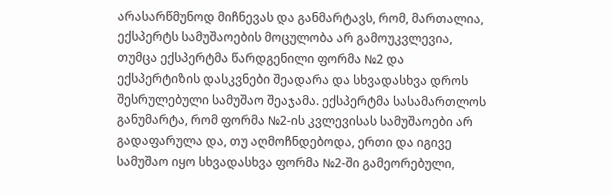არასარწმუნოდ მიჩნევას და განმარტავს, რომ, მართალია, ექსპერტს სამუშაოების მოცულობა არ გამოუკვლევია, თუმცა ექსპერტმა წარდგენილი ფორმა №2 და ექსპერტიზის დასკვნები შეადარა და სხვადასხვა დროს შესრულებული სამუშაო შეაჯამა. ექსპერტმა სასამართლოს განუმარტა, რომ ფორმა №2-ის კვლევისას სამუშაოები არ გადაფარულა და, თუ აღმოჩნდებოდა, ერთი და იგივე სამუშაო იყო სხვადასხვა ფორმა №2-ში გამეორებული,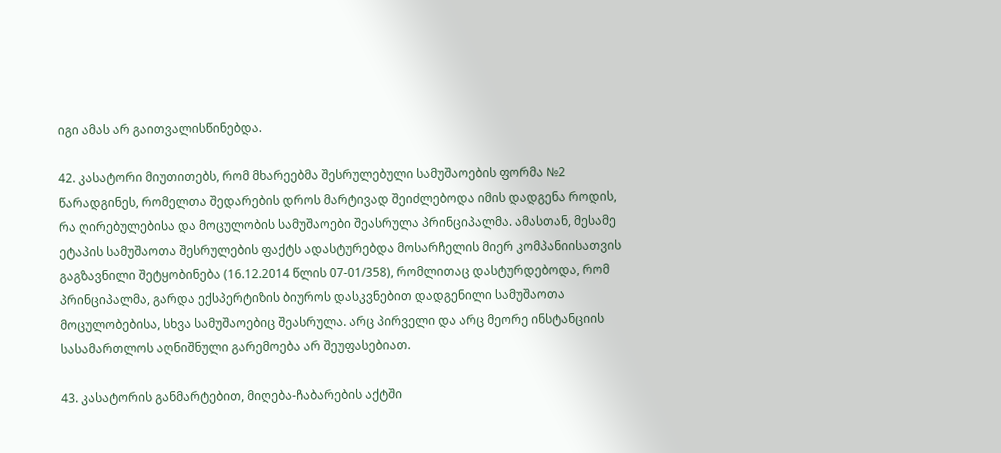იგი ამას არ გაითვალისწინებდა.

42. კასატორი მიუთითებს, რომ მხარეებმა შესრულებული სამუშაოების ფორმა №2 წარადგინეს, რომელთა შედარების დროს მარტივად შეიძლებოდა იმის დადგენა როდის, რა ღირებულებისა და მოცულობის სამუშაოები შეასრულა პრინციპალმა. ამასთან, მესამე ეტაპის სამუშაოთა შესრულების ფაქტს ადასტურებდა მოსარჩელის მიერ კომპანიისათვის გაგზავნილი შეტყობინება (16.12.2014 წლის 07-01/358), რომლითაც დასტურდებოდა, რომ პრინციპალმა, გარდა ექსპერტიზის ბიუროს დასკვნებით დადგენილი სამუშაოთა მოცულობებისა, სხვა სამუშაოებიც შეასრულა. არც პირველი და არც მეორე ინსტანციის სასამართლოს აღნიშნული გარემოება არ შეუფასებიათ.

43. კასატორის განმარტებით, მიღება-ჩაბარების აქტში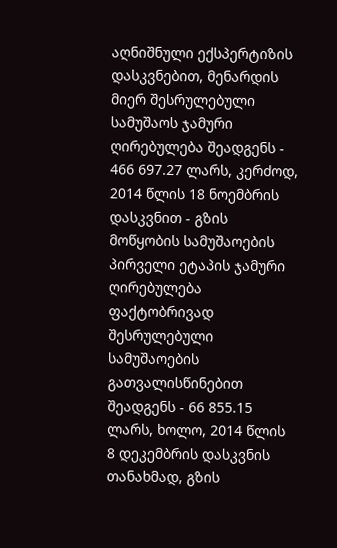აღნიშნული ექსპერტიზის დასკვნებით, მენარდის მიერ შესრულებული სამუშაოს ჯამური ღირებულება შეადგენს - 466 697.27 ლარს, კერძოდ, 2014 წლის 18 ნოემბრის დასკვნით - გზის მოწყობის სამუშაოების პირველი ეტაპის ჯამური ღირებულება ფაქტობრივად შესრულებული სამუშაოების გათვალისწინებით შეადგენს - 66 855.15 ლარს, ხოლო, 2014 წლის 8 დეკემბრის დასკვნის თანახმად, გზის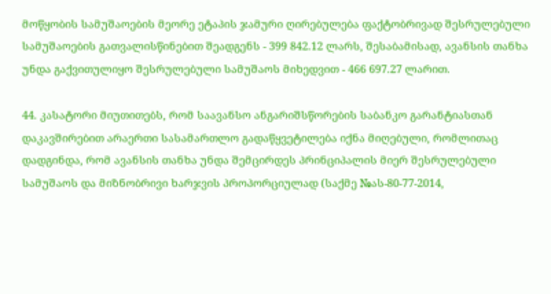მოწყობის სამუშაოების მეორე ეტაპის ჯამური ღირებულება ფაქტობრივად შესრულებული სამუშაოების გათვალისწინებით შეადგენს - 399 842.12 ლარს, შესაბამისად, ავანსის თანხა უნდა გაქვითულიყო შესრულებული სამუშაოს მიხედვით - 466 697.27 ლარით.

44. კასატორი მიუთითებს, რომ საავანსო ანგარიშსწორების საბანკო გარანტიასთან დაკავშირებით არაერთი სასამართლო გადაწყვეტილება იქნა მიღებული, რომლითაც დადგინდა, რომ ავანსის თანხა უნდა შემცირდეს პრინციპალის მიერ შესრულებული სამუშაოს და მიზნობრივი ხარჯვის პროპორციულად (საქმე №ას-80-77-2014,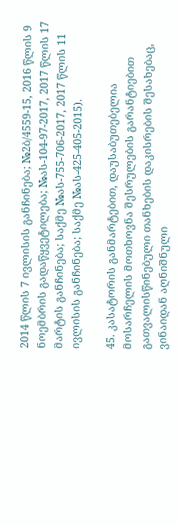2014 წლის 7 ივლისის განჩინება; №2ბ/4559-15, 2016 წლის 9 ნოემბრის გადაწყვეტილება; №ას-104-97-2017, 2017 წლის 17 მარტის განჩინება; საქმე №ას-755-706-2017, 2017 წლის 11 ივლისის განჩინება; საქმე №ას-425-405-2015).

45. კასატორის განმარტებით, დაუსაბუთებელია მოსარჩელის მოთხოვნა შესრულების გარანტიებით გათვალისწინებული თანხების დაკისრების შესახებაც, ვინაიდან აღნიშნული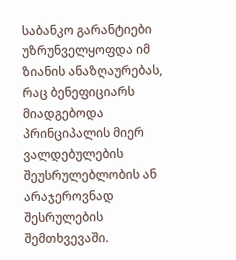საბანკო გარანტიები უზრუნველყოფდა იმ ზიანის ანაზღაურებას, რაც ბენეფიციარს მიადგებოდა პრინციპალის მიერ ვალდებულების შეუსრულებლობის ან არაჯეროვნად შესრულების შემთხვევაში.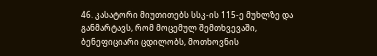46. კასატორი მიუთითებს სსკ-ის 115-ე მუხლზე და განმარტავს, რომ მოცემულ შემთხვევაში, ბენეფიციარი ცდილობს, მოთხოვნის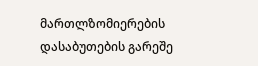მართლზომიერების დასაბუთების გარეშე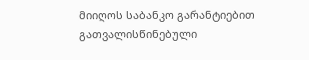მიიღოს საბანკო გარანტიებით გათვალისწინებული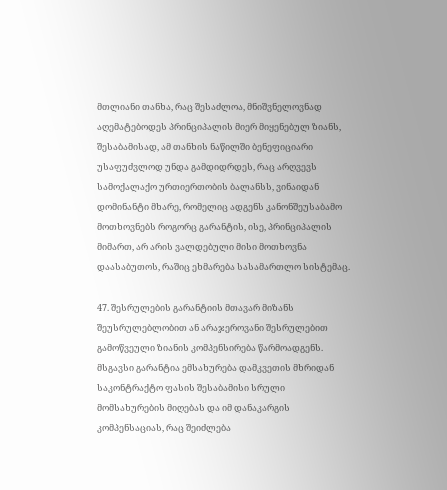მთლიანი თანხა, რაც შესაძლოა, მნიშვნელოვნად აღემატებოდეს პრინციპალის მიერ მიყენებულ ზიანს, შესაბამისად, ამ თანხის ნაწილში ბენეფიციარი უსაფუძვლოდ უნდა გამდიდრდეს, რაც არღვევს სამოქალაქო ურთიერთობის ბალანსს, ვინაიდან დომინანტი მხარე, რომელიც ადგენს კანონშეუსაბამო მოთხოვნებს როგორც გარანტის, ისე, პრინციპალის მიმართ, არ არის ვალდებული მისი მოთხოვნა დაასაბუთოს, რაშიც ეხმარება სასამართლო სისტემაც.

47. შესრულების გარანტიის მთავარ მიზანს შეუსრულებლობით ან არაჯეროვანი შესრულებით გამოწვეული ზიანის კომპენსირება წარმოადგენს. მსგავსი გარანტია ემსახურება დამკვეთის მხრიდან საკონტრაქტო ფასის შესაბამისი სრული მომსახურების მიღებას და იმ დანაკარგის კომპენსაციას, რაც შეიძლება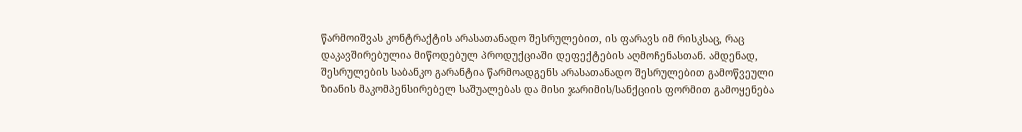წარმოიშვას კონტრაქტის არასათანადო შესრულებით, ის ფარავს იმ რისკსაც, რაც დაკავშირებულია მიწოდებულ პროდუქციაში დეფექტების აღმოჩენასთან. ამდენად, შესრულების საბანკო გარანტია წარმოადგენს არასათანადო შესრულებით გამოწვეული ზიანის მაკომპენსირებელ საშუალებას და მისი ჯარიმის/სანქციის ფორმით გამოყენება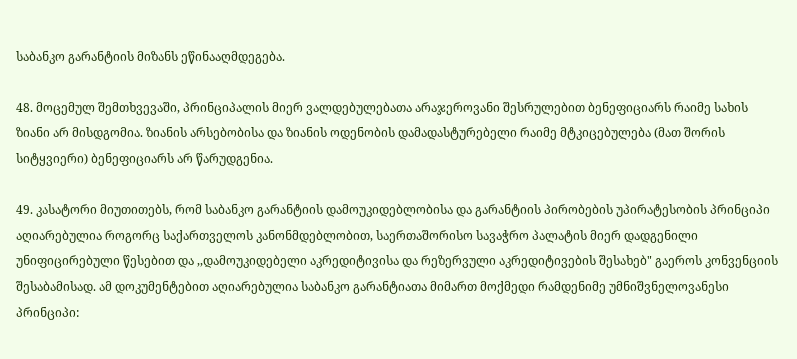საბანკო გარანტიის მიზანს ეწინააღმდეგება.

48. მოცემულ შემთხვევაში, პრინციპალის მიერ ვალდებულებათა არაჯეროვანი შესრულებით ბენეფიციარს რაიმე სახის ზიანი არ მისდგომია. ზიანის არსებობისა და ზიანის ოდენობის დამადასტურებელი რაიმე მტკიცებულება (მათ შორის სიტყვიერი) ბენეფიციარს არ წარუდგენია.

49. კასატორი მიუთითებს, რომ საბანკო გარანტიის დამოუკიდებლობისა და გარანტიის პირობების უპირატესობის პრინციპი აღიარებულია როგორც საქართველოს კანონმდებლობით, საერთაშორისო სავაჭრო პალატის მიერ დადგენილი უნიფიცირებული წესებით და ,,დამოუკიდებელი აკრედიტივისა და რეზერვული აკრედიტივების შესახებ" გაეროს კონვენციის შესაბამისად. ამ დოკუმენტებით აღიარებულია საბანკო გარანტიათა მიმართ მოქმედი რამდენიმე უმნიშვნელოვანესი პრინციპი: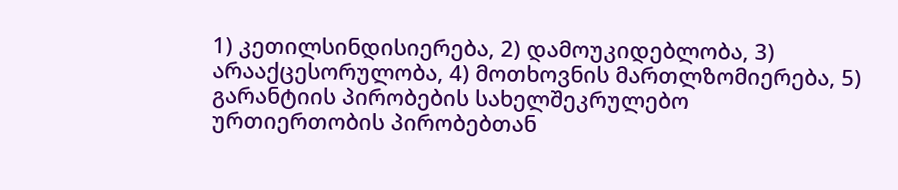1) კეთილსინდისიერება, 2) დამოუკიდებლობა, 3) არააქცესორულობა, 4) მოთხოვნის მართლზომიერება, 5) გარანტიის პირობების სახელშეკრულებო ურთიერთობის პირობებთან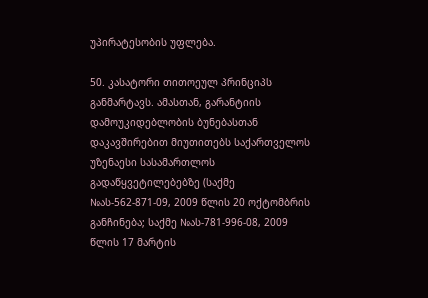უპირატესობის უფლება.

50. კასატორი თითოეულ პრინციპს განმარტავს. ამასთან, გარანტიის დამოუკიდებლობის ბუნებასთან დაკავშირებით მიუთითებს საქართველოს უზენაესი სასამართლოს გადაწყვეტილებებზე (საქმე №ას-562-871-09, 2009 წლის 20 ოქტომბრის განჩინება; საქმე №ას-781-996-08, 2009 წლის 17 მარტის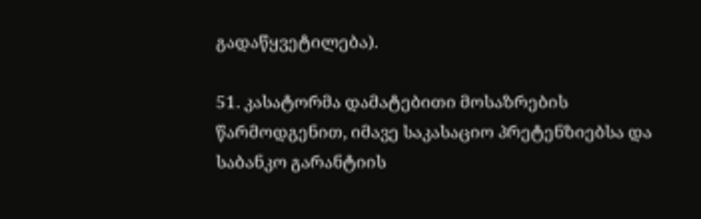გადაწყვეტილება).

51. კასატორმა დამატებითი მოსაზრების წარმოდგენით, იმავე საკასაციო პრეტენზიებსა და საბანკო გარანტიის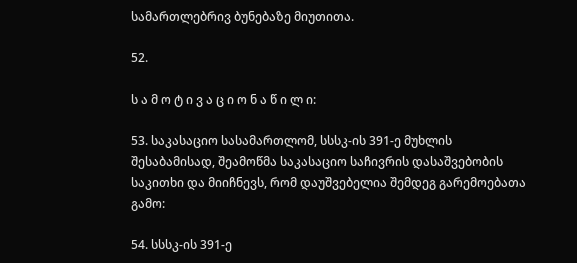სამართლებრივ ბუნებაზე მიუთითა.

52.

ს ა მ ო ტ ი ვ ა ც ი ო ნ ა წ ი ლ ი:

53. საკასაციო სასამართლომ, სსსკ-ის 391-ე მუხლის შესაბამისად, შეამოწმა საკასაციო საჩივრის დასაშვებობის საკითხი და მიიჩნევს, რომ დაუშვებელია შემდეგ გარემოებათა გამო:

54. სსსკ-ის 391-ე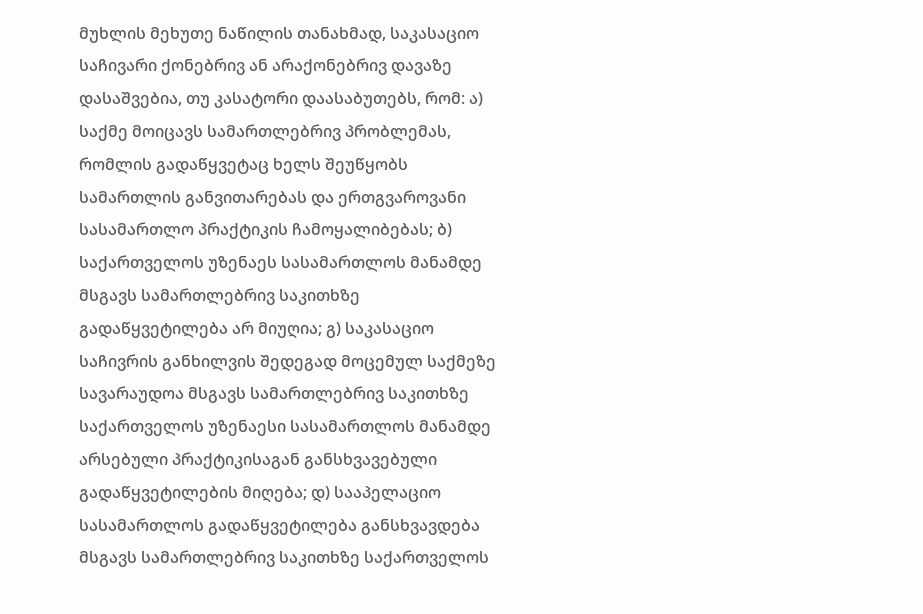მუხლის მეხუთე ნაწილის თანახმად, საკასაციო საჩივარი ქონებრივ ან არაქონებრივ დავაზე დასაშვებია, თუ კასატორი დაასაბუთებს, რომ: ა) საქმე მოიცავს სამართლებრივ პრობლემას, რომლის გადაწყვეტაც ხელს შეუწყობს სამართლის განვითარებას და ერთგვაროვანი სასამართლო პრაქტიკის ჩამოყალიბებას; ბ) საქართველოს უზენაეს სასამართლოს მანამდე მსგავს სამართლებრივ საკითხზე გადაწყვეტილება არ მიუღია; გ) საკასაციო საჩივრის განხილვის შედეგად მოცემულ საქმეზე სავარაუდოა მსგავს სამართლებრივ საკითხზე საქართველოს უზენაესი სასამართლოს მანამდე არსებული პრაქტიკისაგან განსხვავებული გადაწყვეტილების მიღება; დ) სააპელაციო სასამართლოს გადაწყვეტილება განსხვავდება მსგავს სამართლებრივ საკითხზე საქართველოს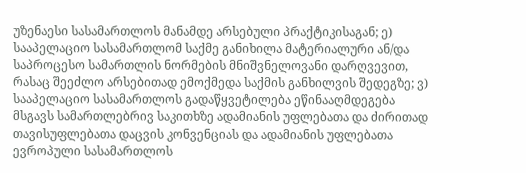უზენაესი სასამართლოს მანამდე არსებული პრაქტიკისაგან; ე) სააპელაციო სასამართლომ საქმე განიხილა მატერიალური ან/და საპროცესო სამართლის ნორმების მნიშვნელოვანი დარღვევით, რასაც შეეძლო არსებითად ემოქმედა საქმის განხილვის შედეგზე; ვ) სააპელაციო სასამართლოს გადაწყვეტილება ეწინააღმდეგება მსგავს სამართლებრივ საკითხზე ადამიანის უფლებათა და ძირითად თავისუფლებათა დაცვის კონვენციას და ადამიანის უფლებათა ევროპული სასამართლოს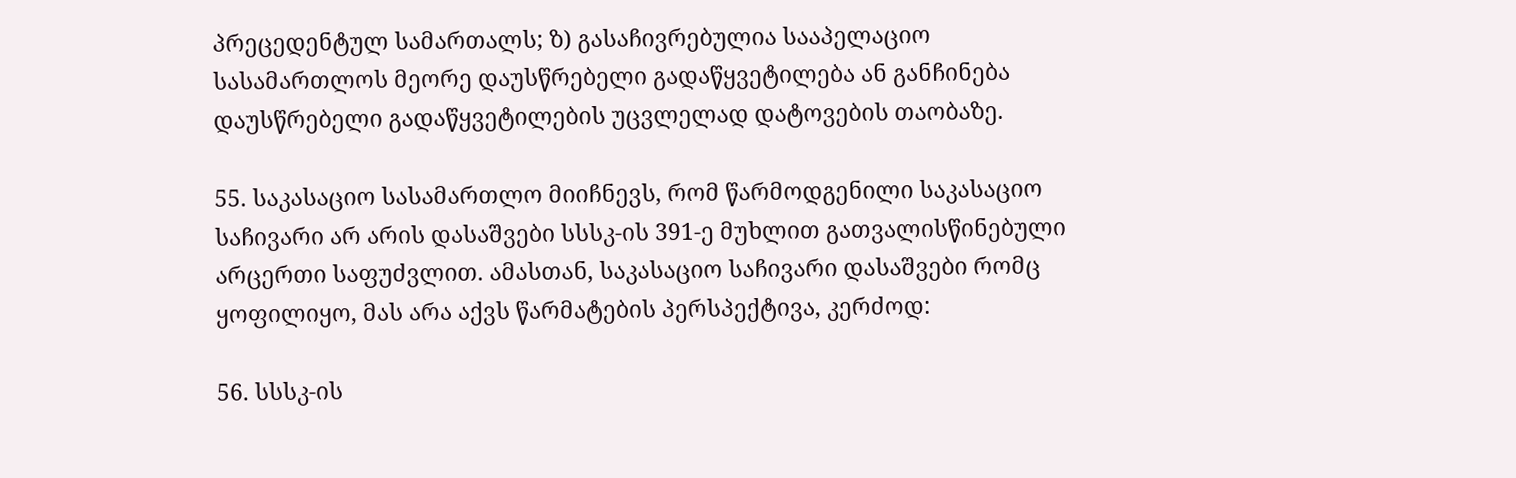პრეცედენტულ სამართალს; ზ) გასაჩივრებულია სააპელაციო სასამართლოს მეორე დაუსწრებელი გადაწყვეტილება ან განჩინება დაუსწრებელი გადაწყვეტილების უცვლელად დატოვების თაობაზე.

55. საკასაციო სასამართლო მიიჩნევს, რომ წარმოდგენილი საკასაციო საჩივარი არ არის დასაშვები სსსკ-ის 391-ე მუხლით გათვალისწინებული არცერთი საფუძვლით. ამასთან, საკასაციო საჩივარი დასაშვები რომც ყოფილიყო, მას არა აქვს წარმატების პერსპექტივა, კერძოდ:

56. სსსკ-ის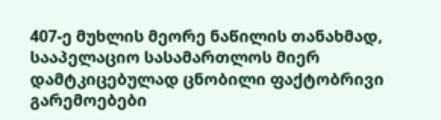407-ე მუხლის მეორე ნაწილის თანახმად, სააპელაციო სასამართლოს მიერ დამტკიცებულად ცნობილი ფაქტობრივი გარემოებები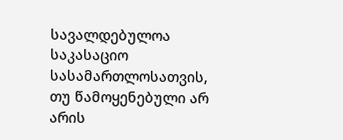სავალდებულოა საკასაციო სასამართლოსათვის, თუ წამოყენებული არ არის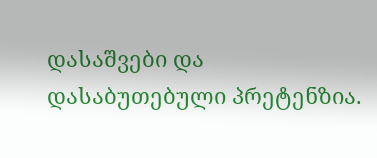დასაშვები და დასაბუთებული პრეტენზია.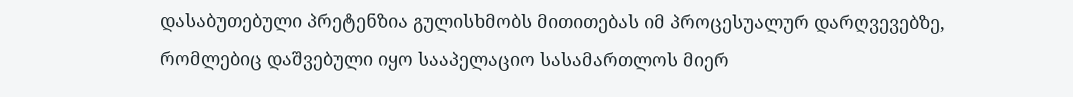დასაბუთებული პრეტენზია გულისხმობს მითითებას იმ პროცესუალურ დარღვევებზე, რომლებიც დაშვებული იყო სააპელაციო სასამართლოს მიერ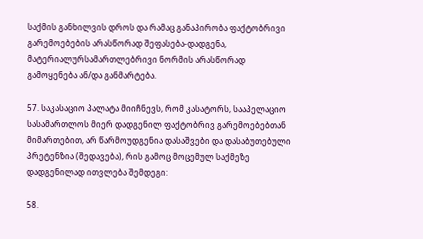საქმის განხილვის დროს და რამაც განაპირობა ფაქტობრივი გარემოებების არასწორად შეფასება-დადგენა, მატერიალურსამართლებრივი ნორმის არასწორად გამოყენება ან/და განმარტება.

57. საკასაციო პალატა მიიჩნევს, რომ კასატორს, სააპელაციო სასამართლოს მიერ დადგენილ ფაქტობრივ გარემოებებთან მიმართებით, არ წარმოუდგენია დასაშვები და დასაბუთებული პრეტენზია (შედავება), რის გამოც მოცემულ საქმეზე დადგენილად ითვლება შემდეგი:

58.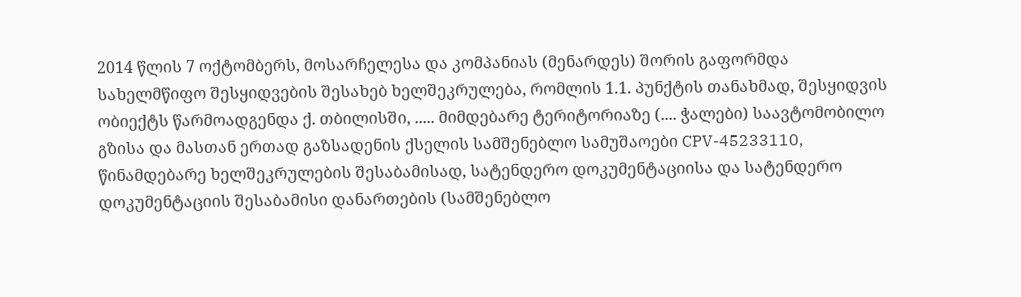2014 წლის 7 ოქტომბერს, მოსარჩელესა და კომპანიას (მენარდეს) შორის გაფორმდა სახელმწიფო შესყიდვების შესახებ ხელშეკრულება, რომლის 1.1. პუნქტის თანახმად, შესყიდვის ობიექტს წარმოადგენდა ქ. თბილისში, ..... მიმდებარე ტერიტორიაზე (.... ჭალები) საავტომობილო გზისა და მასთან ერთად გაზსადენის ქსელის სამშენებლო სამუშაოები CPV-45233110, წინამდებარე ხელშეკრულების შესაბამისად, სატენდერო დოკუმენტაციისა და სატენდერო დოკუმენტაციის შესაბამისი დანართების (სამშენებლო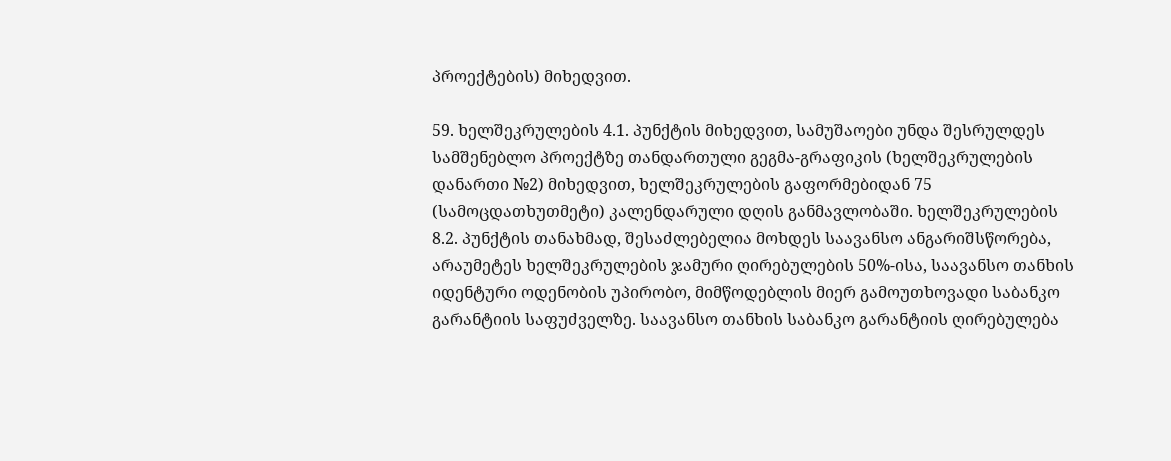პროექტების) მიხედვით.

59. ხელშეკრულების 4.1. პუნქტის მიხედვით, სამუშაოები უნდა შესრულდეს სამშენებლო პროექტზე თანდართული გეგმა-გრაფიკის (ხელშეკრულების დანართი №2) მიხედვით, ხელშეკრულების გაფორმებიდან 75 (სამოცდათხუთმეტი) კალენდარული დღის განმავლობაში. ხელშეკრულების 8.2. პუნქტის თანახმად, შესაძლებელია მოხდეს საავანსო ანგარიშსწორება, არაუმეტეს ხელშეკრულების ჯამური ღირებულების 50%-ისა, საავანსო თანხის იდენტური ოდენობის უპირობო, მიმწოდებლის მიერ გამოუთხოვადი საბანკო გარანტიის საფუძველზე. საავანსო თანხის საბანკო გარანტიის ღირებულება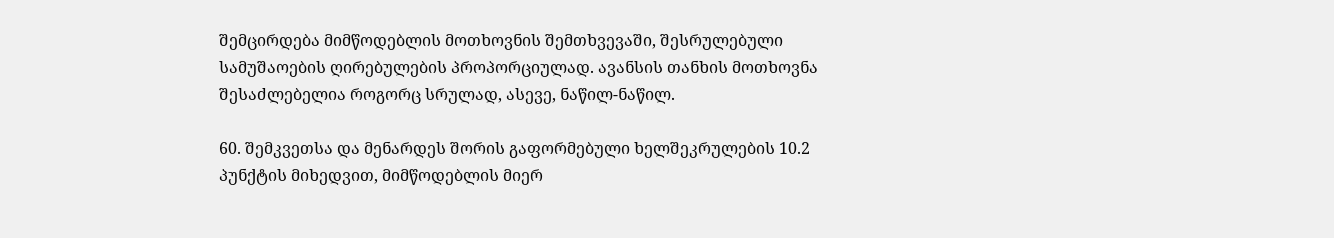შემცირდება მიმწოდებლის მოთხოვნის შემთხვევაში, შესრულებული სამუშაოების ღირებულების პროპორციულად. ავანსის თანხის მოთხოვნა შესაძლებელია როგორც სრულად, ასევე, ნაწილ-ნაწილ.

60. შემკვეთსა და მენარდეს შორის გაფორმებული ხელშეკრულების 10.2 პუნქტის მიხედვით, მიმწოდებლის მიერ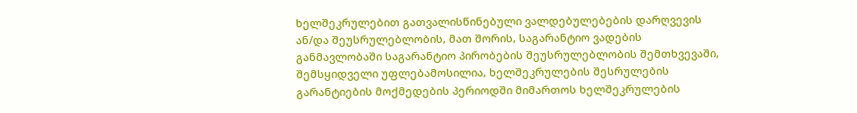ხელშეკრულებით გათვალისწინებული ვალდებულებების დარღვევის ან/და შეუსრულებლობის, მათ შორის, საგარანტიო ვადების განმავლობაში საგარანტიო პირობების შეუსრულებლობის შემთხვევაში, შემსყიდველი უფლებამოსილია, ხელშეკრულების შესრულების გარანტიების მოქმედების პერიოდში მიმართოს ხელშეკრულების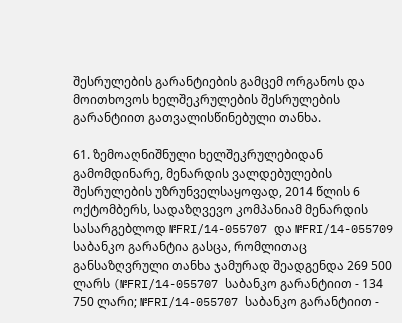შესრულების გარანტიების გამცემ ორგანოს და მოითხოვოს ხელშეკრულების შესრულების გარანტიით გათვალისწინებული თანხა.

61. ზემოაღნიშნული ხელშეკრულებიდან გამომდინარე, მენარდის ვალდებულების შესრულების უზრუნველსაყოფად, 2014 წლის 6 ოქტომბერს, სადაზღვევო კომპანიამ მენარდის სასარგებლოდ №FRI/14-055707 და №FRI/14-055709 საბანკო გარანტია გასცა, რომლითაც განსაზღვრული თანხა ჯამურად შეადგენდა 269 500 ლარს (№FRI/14-055707 საბანკო გარანტიით - 134 750 ლარი; №FRI/14-055707 საბანკო გარანტიით -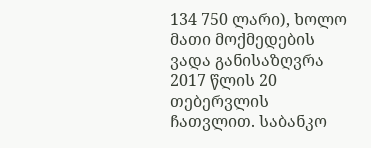134 750 ლარი), ხოლო მათი მოქმედების ვადა განისაზღვრა 2017 წლის 20 თებერვლის ჩათვლით. საბანკო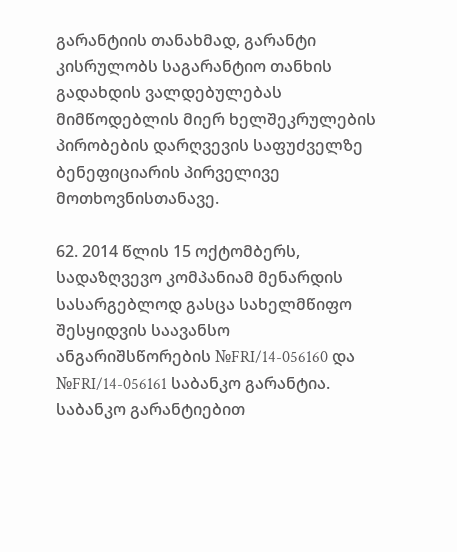გარანტიის თანახმად, გარანტი კისრულობს საგარანტიო თანხის გადახდის ვალდებულებას მიმწოდებლის მიერ ხელშეკრულების პირობების დარღვევის საფუძველზე ბენეფიციარის პირველივე მოთხოვნისთანავე.

62. 2014 წლის 15 ოქტომბერს, სადაზღვევო კომპანიამ მენარდის სასარგებლოდ გასცა სახელმწიფო შესყიდვის საავანსო ანგარიშსწორების №FRI/14-056160 და №FRI/14-056161 საბანკო გარანტია. საბანკო გარანტიებით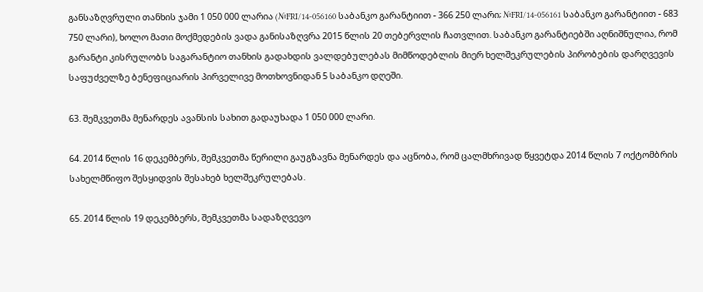განსაზღვრული თანხის ჯამი 1 050 000 ლარია (№FRI/14-056160 საბანკო გარანტიით - 366 250 ლარი; №FRI/14-056161 საბანკო გარანტიით - 683 750 ლარი), ხოლო მათი მოქმედების ვადა განისაზღვრა 2015 წლის 20 თებერვლის ჩათვლით. საბანკო გარანტიებში აღნიშნულია, რომ გარანტი კისრულობს საგარანტიო თანხის გადახდის ვალდებულებას მიმწოდებლის მიერ ხელშეკრულების პირობების დარღვევის საფუძველზე ბენეფიციარის პირველივე მოთხოვნიდან 5 საბანკო დღეში.

63. შემკვეთმა მენარდეს ავანსის სახით გადაუხადა 1 050 000 ლარი.

64. 2014 წლის 16 დეკემბერს, შემკვეთმა წერილი გაუგზავნა მენარდეს და აცნობა, რომ ცალმხრივად წყვეტდა 2014 წლის 7 ოქტომბრის სახელმწიფო შესყიდვის შესახებ ხელშეკრულებას.

65. 2014 წლის 19 დეკემბერს, შემკვეთმა სადაზღვევო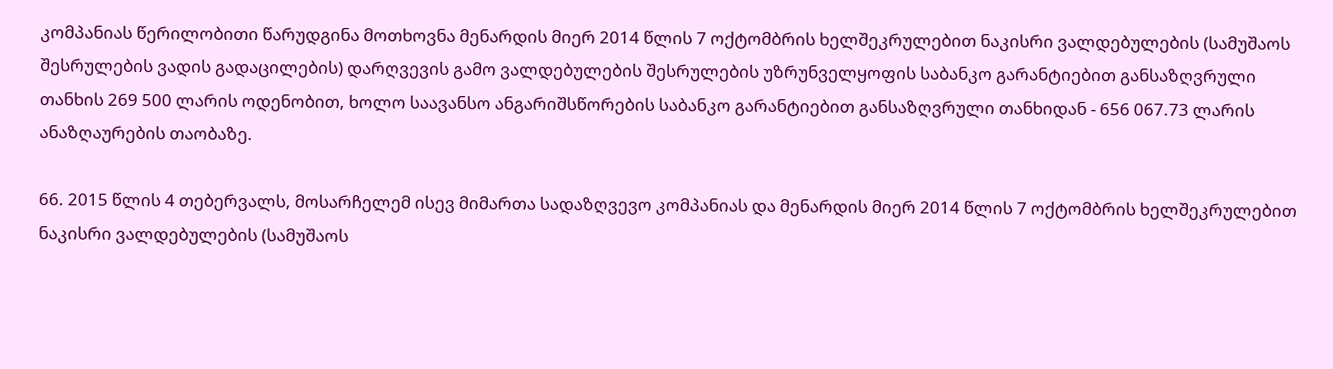კომპანიას წერილობითი წარუდგინა მოთხოვნა მენარდის მიერ 2014 წლის 7 ოქტომბრის ხელშეკრულებით ნაკისრი ვალდებულების (სამუშაოს შესრულების ვადის გადაცილების) დარღვევის გამო ვალდებულების შესრულების უზრუნველყოფის საბანკო გარანტიებით განსაზღვრული თანხის 269 500 ლარის ოდენობით, ხოლო საავანსო ანგარიშსწორების საბანკო გარანტიებით განსაზღვრული თანხიდან - 656 067.73 ლარის ანაზღაურების თაობაზე.

66. 2015 წლის 4 თებერვალს, მოსარჩელემ ისევ მიმართა სადაზღვევო კომპანიას და მენარდის მიერ 2014 წლის 7 ოქტომბრის ხელშეკრულებით ნაკისრი ვალდებულების (სამუშაოს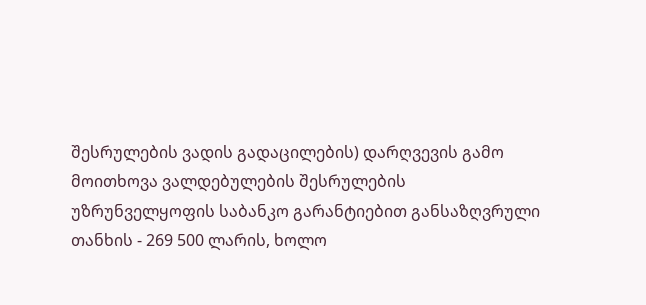შესრულების ვადის გადაცილების) დარღვევის გამო მოითხოვა ვალდებულების შესრულების უზრუნველყოფის საბანკო გარანტიებით განსაზღვრული თანხის - 269 500 ლარის, ხოლო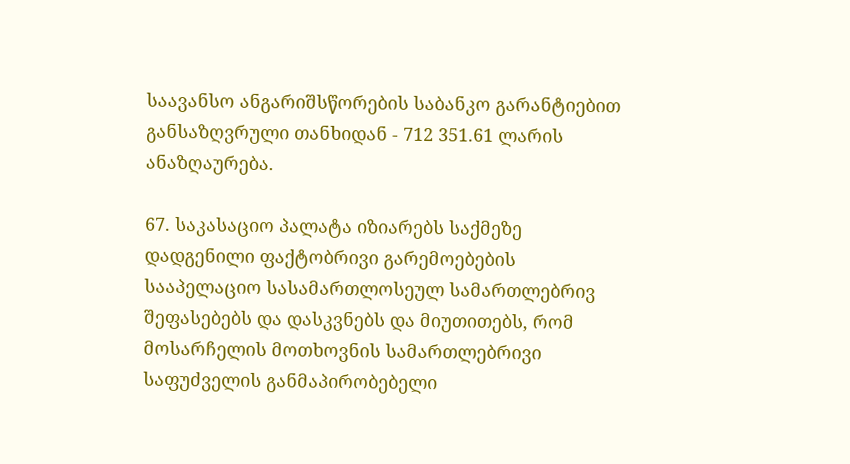საავანსო ანგარიშსწორების საბანკო გარანტიებით განსაზღვრული თანხიდან - 712 351.61 ლარის ანაზღაურება.

67. საკასაციო პალატა იზიარებს საქმეზე დადგენილი ფაქტობრივი გარემოებების სააპელაციო სასამართლოსეულ სამართლებრივ შეფასებებს და დასკვნებს და მიუთითებს, რომ მოსარჩელის მოთხოვნის სამართლებრივი საფუძველის განმაპირობებელი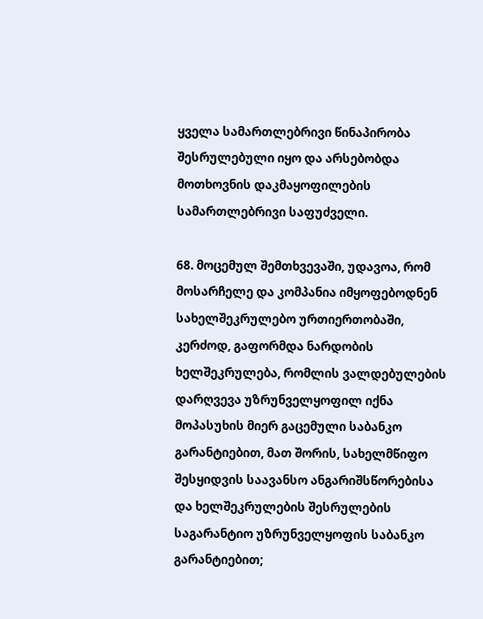ყველა სამართლებრივი წინაპირობა შესრულებული იყო და არსებობდა მოთხოვნის დაკმაყოფილების სამართლებრივი საფუძველი.

68. მოცემულ შემთხვევაში, უდავოა, რომ მოსარჩელე და კომპანია იმყოფებოდნენ სახელშეკრულებო ურთიერთობაში, კერძოდ, გაფორმდა ნარდობის ხელშეკრულება, რომლის ვალდებულების დარღვევა უზრუნველყოფილ იქნა მოპასუხის მიერ გაცემული საბანკო გარანტიებით, მათ შორის, სახელმწიფო შესყიდვის საავანსო ანგარიშსწორებისა და ხელშეკრულების შესრულების საგარანტიო უზრუნველყოფის საბანკო გარანტიებით;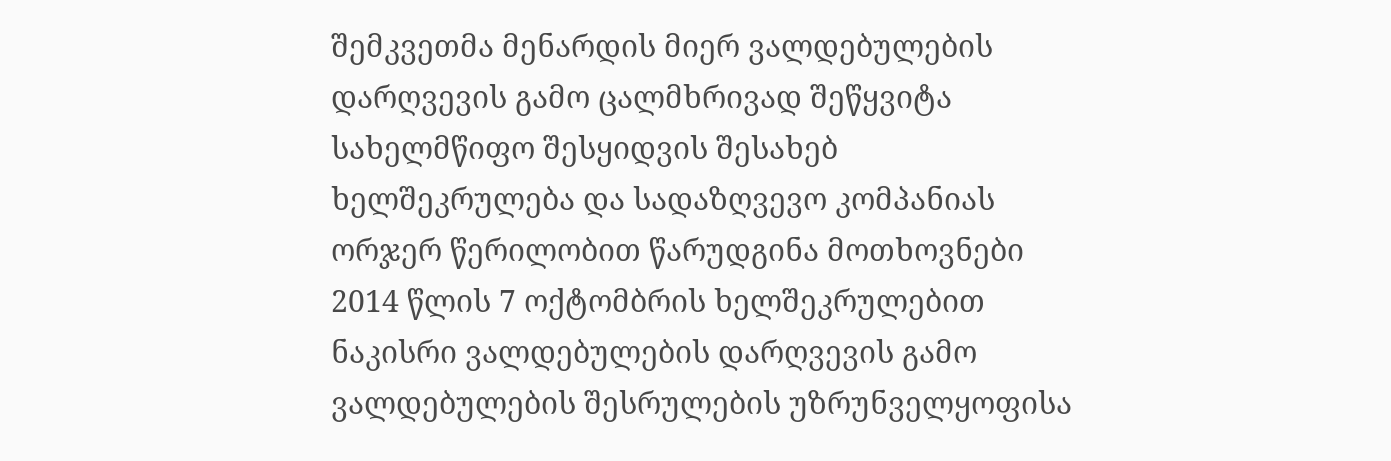შემკვეთმა მენარდის მიერ ვალდებულების დარღვევის გამო ცალმხრივად შეწყვიტა სახელმწიფო შესყიდვის შესახებ ხელშეკრულება და სადაზღვევო კომპანიას ორჯერ წერილობით წარუდგინა მოთხოვნები 2014 წლის 7 ოქტომბრის ხელშეკრულებით ნაკისრი ვალდებულების დარღვევის გამო ვალდებულების შესრულების უზრუნველყოფისა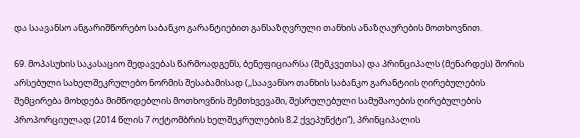და საავანსო ანგარიშწორებო საბანკო გარანტიებით განსაზღვრული თანხის ანაზღაურების მოთხოვნით.

69. მოპასუხის საკასაციო შედავებას წარმოადგენს, ბენეფიციარსა (შემკვეთსა) და პრინციპალს (მენარდეს) შორის არსებული სახელშეკრულებო ნორმის შესაბამისად (,,საავანსო თანხის საბანკო გარანტიის ღირებულების შემცირება მოხდება მიმწოდებლის მოთხოვნის შემთხვევაში, შესრულებული სამუშაოების ღირებულების პროპორციულად (2014 წლის 7 ოქტომბრის ხელშეკრულების 8.2 ქვეპუნქტი“), პრინციპალის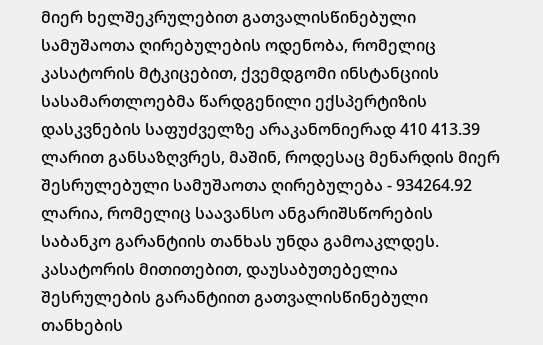მიერ ხელშეკრულებით გათვალისწინებული სამუშაოთა ღირებულების ოდენობა, რომელიც კასატორის მტკიცებით, ქვემდგომი ინსტანციის სასამართლოებმა წარდგენილი ექსპერტიზის დასკვნების საფუძველზე არაკანონიერად 410 413.39 ლარით განსაზღვრეს, მაშინ, როდესაც მენარდის მიერ შესრულებული სამუშაოთა ღირებულება - 934264.92 ლარია, რომელიც საავანსო ანგარიშსწორების საბანკო გარანტიის თანხას უნდა გამოაკლდეს. კასატორის მითითებით, დაუსაბუთებელია შესრულების გარანტიით გათვალისწინებული თანხების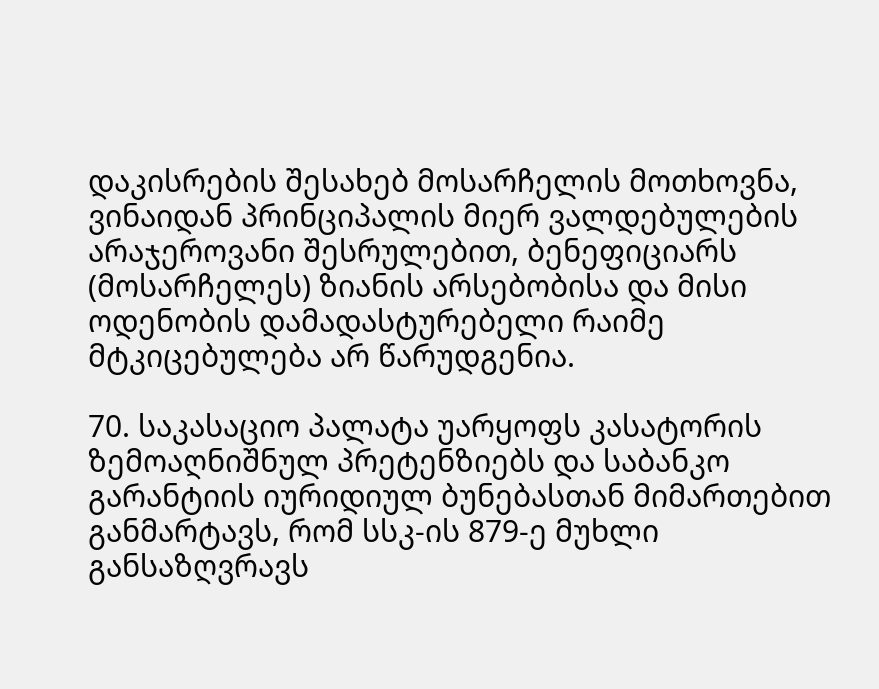დაკისრების შესახებ მოსარჩელის მოთხოვნა, ვინაიდან პრინციპალის მიერ ვალდებულების არაჯეროვანი შესრულებით, ბენეფიციარს (მოსარჩელეს) ზიანის არსებობისა და მისი ოდენობის დამადასტურებელი რაიმე მტკიცებულება არ წარუდგენია.

70. საკასაციო პალატა უარყოფს კასატორის ზემოაღნიშნულ პრეტენზიებს და საბანკო გარანტიის იურიდიულ ბუნებასთან მიმართებით განმარტავს, რომ სსკ-ის 879-ე მუხლი განსაზღვრავს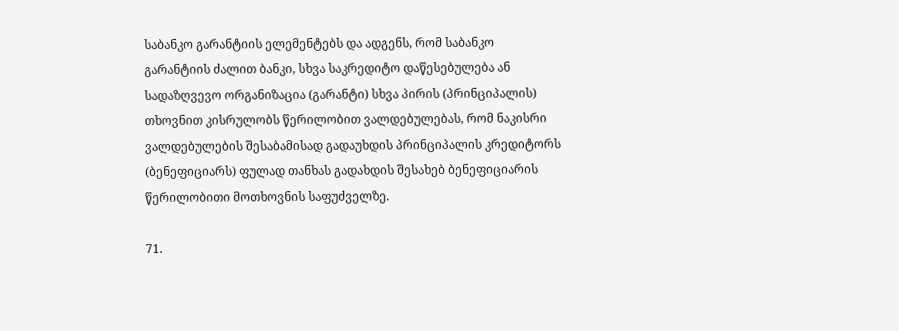საბანკო გარანტიის ელემენტებს და ადგენს, რომ საბანკო გარანტიის ძალით ბანკი, სხვა საკრედიტო დაწესებულება ან სადაზღვევო ორგანიზაცია (გარანტი) სხვა პირის (პრინციპალის) თხოვნით კისრულობს წერილობით ვალდებულებას, რომ ნაკისრი ვალდებულების შესაბამისად გადაუხდის პრინციპალის კრედიტორს (ბენეფიციარს) ფულად თანხას გადახდის შესახებ ბენეფიციარის წერილობითი მოთხოვნის საფუძველზე.

71.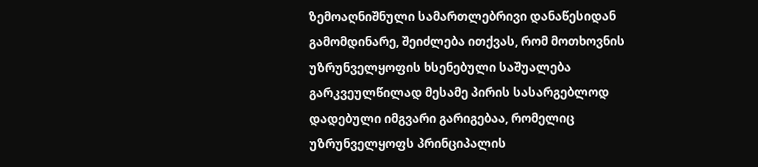ზემოაღნიშნული სამართლებრივი დანაწესიდან გამომდინარე, შეიძლება ითქვას, რომ მოთხოვნის უზრუნველყოფის ხსენებული საშუალება გარკვეულწილად მესამე პირის სასარგებლოდ დადებული იმგვარი გარიგებაა, რომელიც უზრუნველყოფს პრინციპალის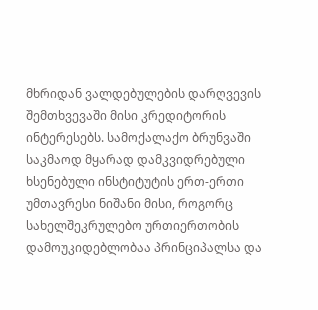მხრიდან ვალდებულების დარღვევის შემთხვევაში მისი კრედიტორის ინტერესებს. სამოქალაქო ბრუნვაში საკმაოდ მყარად დამკვიდრებული ხსენებული ინსტიტუტის ერთ-ერთი უმთავრესი ნიშანი მისი, როგორც სახელშეკრულებო ურთიერთობის დამოუკიდებლობაა პრინციპალსა და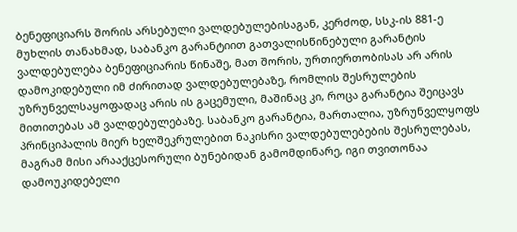ბენეფიციარს შორის არსებული ვალდებულებისაგან, კერძოდ, სსკ-ის 881-ე მუხლის თანახმად, საბანკო გარანტიით გათვალისწინებული გარანტის ვალდებულება ბენეფიციარის წინაშე, მათ შორის, ურთიერთობისას არ არის დამოკიდებული იმ ძირითად ვალდებულებაზე, რომლის შესრულების უზრუნველსაყოფადაც არის ის გაცემული, მაშინაც კი, როცა გარანტია შეიცავს მითითებას ამ ვალდებულებაზე. საბანკო გარანტია, მართალია, უზრუნველყოფს პრინციპალის მიერ ხელშეკრულებით ნაკისრი ვალდებულებების შესრულებას, მაგრამ მისი არააქცესორული ბუნებიდან გამომდინარე, იგი თვითონაა დამოუკიდებელი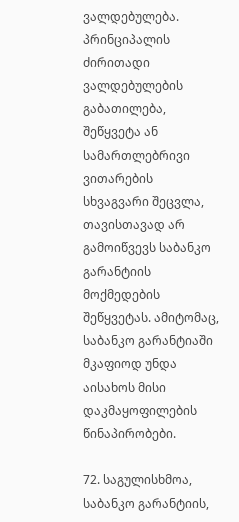ვალდებულება. პრინციპალის ძირითადი ვალდებულების გაბათილება, შეწყვეტა ან სამართლებრივი ვითარების სხვაგვარი შეცვლა, თავისთავად არ გამოიწვევს საბანკო გარანტიის მოქმედების შეწყვეტას. ამიტომაც, საბანკო გარანტიაში მკაფიოდ უნდა აისახოს მისი დაკმაყოფილების წინაპირობები.

72. საგულისხმოა, საბანკო გარანტიის,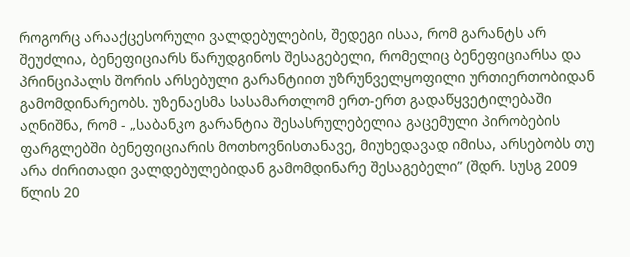როგორც არააქცესორული ვალდებულების, შედეგი ისაა, რომ გარანტს არ შეუძლია, ბენეფიციარს წარუდგინოს შესაგებელი, რომელიც ბენეფიციარსა და პრინციპალს შორის არსებული გარანტიით უზრუნველყოფილი ურთიერთობიდან გამომდინარეობს. უზენაესმა სასამართლომ ერთ-ერთ გადაწყვეტილებაში აღნიშნა, რომ - „საბანკო გარანტია შესასრულებელია გაცემული პირობების ფარგლებში ბენეფიციარის მოთხოვნისთანავე, მიუხედავად იმისა, არსებობს თუ არა ძირითადი ვალდებულებიდან გამომდინარე შესაგებელი” (შდრ. სუსგ 2009 წლის 20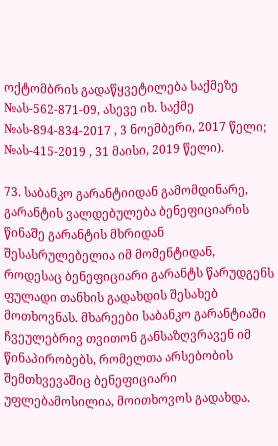ოქტომბრის გადაწყვეტილება საქმეზე №ას-562-871-09, ასევე იხ. საქმე №ას-894-834-2017 , 3 ნოემბერი, 2017 წელი; №ას-415-2019 , 31 მაისი, 2019 წელი).

73. საბანკო გარანტიიდან გამომდინარე, გარანტის ვალდებულება ბენეფიციარის წინაშე გარანტის მხრიდან შესასრულებელია იმ მომენტიდან, როდესაც ბენეფიციარი გარანტს წარუდგენს ფულადი თანხის გადახდის შესახებ მოთხოვნას. მხარეები საბანკო გარანტიაში ჩვეულებრივ თვითონ განსაზღვრავენ იმ წინაპირობებს, რომელთა არსებობის შემთხვევაშიც ბენეფიციარი უფლებამოსილია, მოითხოვოს გადახდა.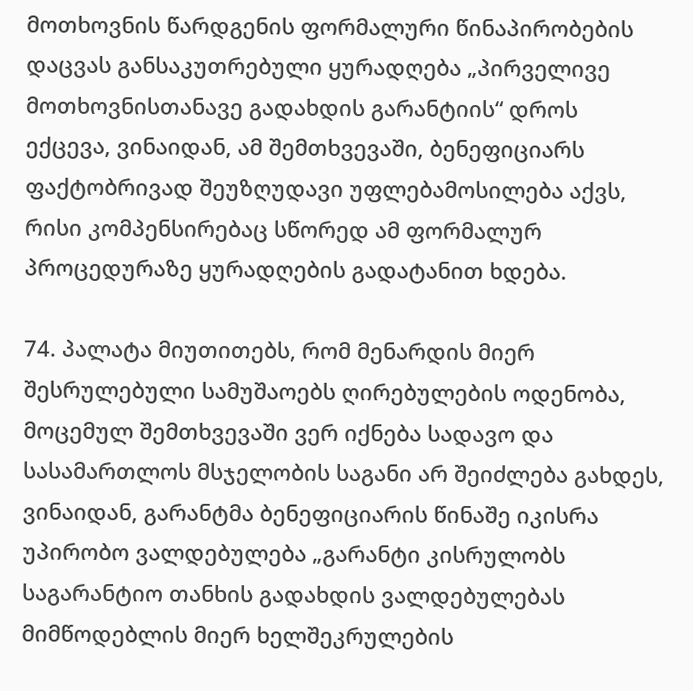მოთხოვნის წარდგენის ფორმალური წინაპირობების დაცვას განსაკუთრებული ყურადღება „პირველივე მოთხოვნისთანავე გადახდის გარანტიის“ დროს ექცევა, ვინაიდან, ამ შემთხვევაში, ბენეფიციარს ფაქტობრივად შეუზღუდავი უფლებამოსილება აქვს, რისი კომპენსირებაც სწორედ ამ ფორმალურ პროცედურაზე ყურადღების გადატანით ხდება.

74. პალატა მიუთითებს, რომ მენარდის მიერ შესრულებული სამუშაოებს ღირებულების ოდენობა, მოცემულ შემთხვევაში ვერ იქნება სადავო და სასამართლოს მსჯელობის საგანი არ შეიძლება გახდეს, ვინაიდან, გარანტმა ბენეფიციარის წინაშე იკისრა უპირობო ვალდებულება „გარანტი კისრულობს საგარანტიო თანხის გადახდის ვალდებულებას მიმწოდებლის მიერ ხელშეკრულების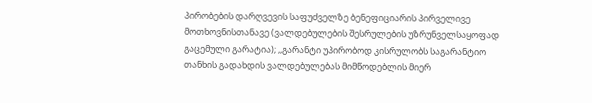პირობების დარღვევის საფუძველზე ბენეფიციარის პირველივე მოთხოვნისთანავე (ვალდებულების შესრულების უზრუნველსაყოფად გაცემული გარატია); ,,გარანტი უპირობოდ კისრულობს საგარანტიო თანხის გადახდის ვალდებულებას მიმწოდებლის მიერ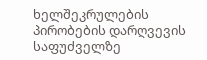ხელშეკრულების პირობების დარღვევის საფუძველზე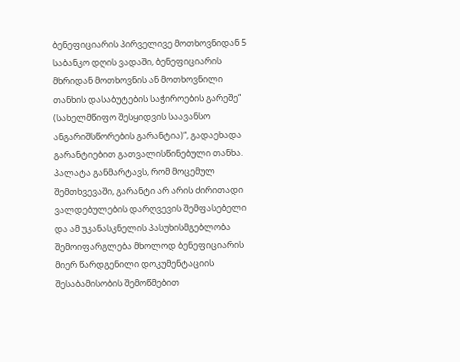ბენეფიციარის პირველივე მოთხოვნიდან 5 საბანკო დღის ვადაში, ბენეფიციარის მხრიდან მოთხოვნის ან მოთხოვნილი თანხის დასაბუტების საჭიროების გარეშე“ (სახელმწიფო შესყიდვის საავანსო ანგარიშსწორების გარანტია)“, გადაეხადა გარანტიებით გათვალისწინებული თანხა. პალატა განმარტავს, რომ მოცემულ შემთხვევაში, გარანტი არ არის ძირითადი ვალდებულების დარღვევის შემფასებელი და ამ უკანასკნელის პასუხისმგებლობა შემოიფარგლება მხოლოდ ბენეფიციარის მიერ წარდგენილი დოკუმენტაციის შესაბამისობის შემოწმებით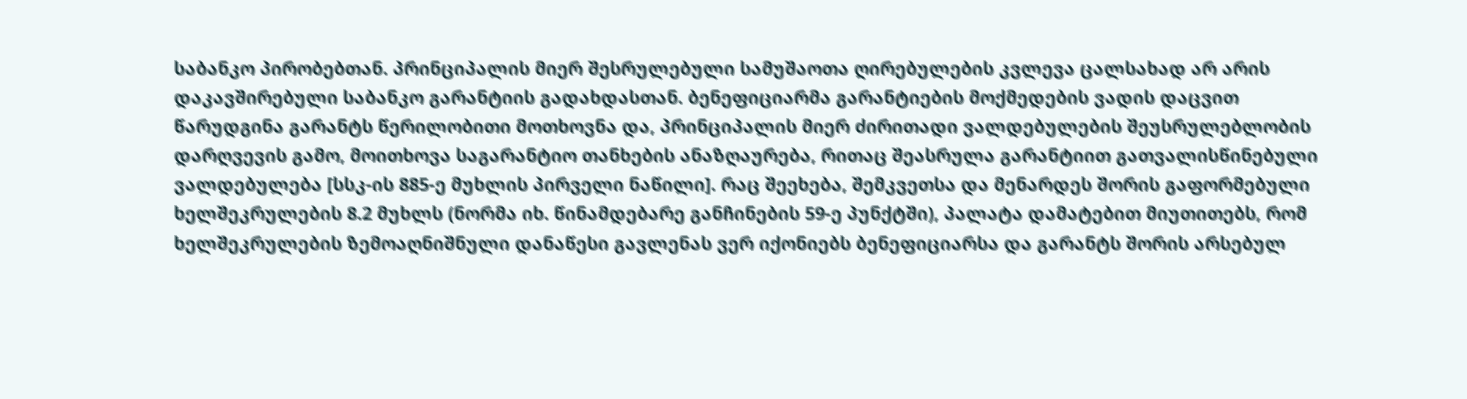საბანკო პირობებთან. პრინციპალის მიერ შესრულებული სამუშაოთა ღირებულების კვლევა ცალსახად არ არის დაკავშირებული საბანკო გარანტიის გადახდასთან. ბენეფიციარმა გარანტიების მოქმედების ვადის დაცვით წარუდგინა გარანტს წერილობითი მოთხოვნა და, პრინციპალის მიერ ძირითადი ვალდებულების შეუსრულებლობის დარღვევის გამო, მოითხოვა საგარანტიო თანხების ანაზღაურება, რითაც შეასრულა გარანტიით გათვალისწინებული ვალდებულება [სსკ-ის 885-ე მუხლის პირველი ნაწილი]. რაც შეეხება, შემკვეთსა და მენარდეს შორის გაფორმებული ხელშეკრულების 8.2 მუხლს (ნორმა იხ. წინამდებარე განჩინების 59-ე პუნქტში), პალატა დამატებით მიუთითებს, რომ ხელშეკრულების ზემოაღნიშნული დანაწესი გავლენას ვერ იქონიებს ბენეფიციარსა და გარანტს შორის არსებულ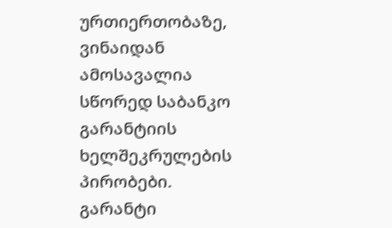ურთიერთობაზე, ვინაიდან ამოსავალია სწორედ საბანკო გარანტიის ხელშეკრულების პირობები. გარანტი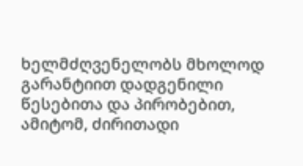ხელმძღვენელობს მხოლოდ გარანტიით დადგენილი წესებითა და პირობებით, ამიტომ, ძირითადი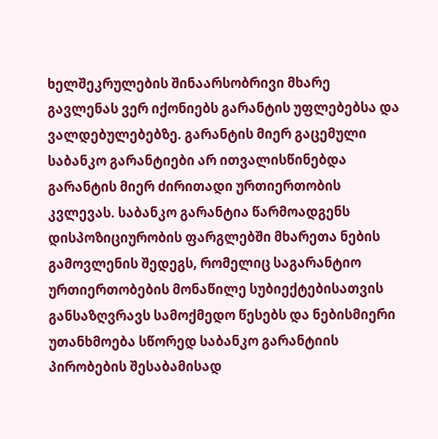ხელშეკრულების შინაარსობრივი მხარე გავლენას ვერ იქონიებს გარანტის უფლებებსა და ვალდებულებებზე. გარანტის მიერ გაცემული საბანკო გარანტიები არ ითვალისწინებდა გარანტის მიერ ძირითადი ურთიერთობის კვლევას. საბანკო გარანტია წარმოადგენს დისპოზიციურობის ფარგლებში მხარეთა ნების გამოვლენის შედეგს, რომელიც საგარანტიო ურთიერთობების მონაწილე სუბიექტებისათვის განსაზღვრავს სამოქმედო წესებს და ნებისმიერი უთანხმოება სწორედ საბანკო გარანტიის პირობების შესაბამისად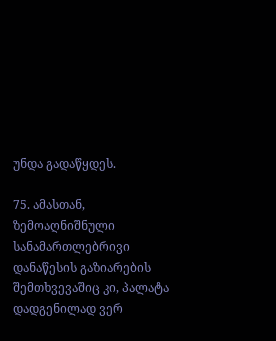უნდა გადაწყდეს.

75. ამასთან, ზემოაღნიშნული სანამართლებრივი დანაწესის გაზიარების შემთხვევაშიც კი, პალატა დადგენილად ვერ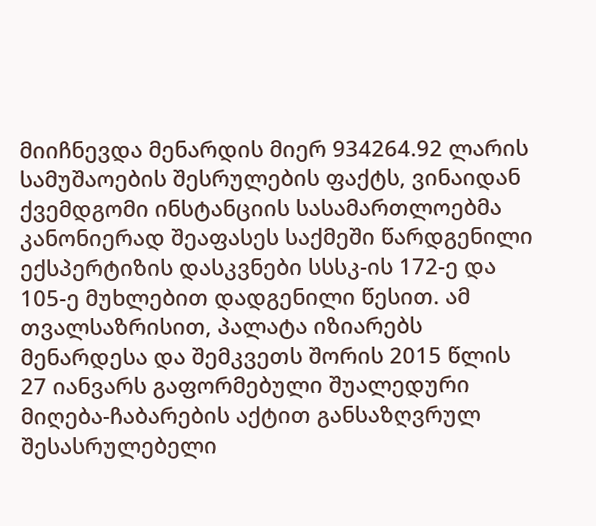მიიჩნევდა მენარდის მიერ 934264.92 ლარის სამუშაოების შესრულების ფაქტს, ვინაიდან ქვემდგომი ინსტანციის სასამართლოებმა კანონიერად შეაფასეს საქმეში წარდგენილი ექსპერტიზის დასკვნები სსსკ-ის 172-ე და 105-ე მუხლებით დადგენილი წესით. ამ თვალსაზრისით, პალატა იზიარებს მენარდესა და შემკვეთს შორის 2015 წლის 27 იანვარს გაფორმებული შუალედური მიღება-ჩაბარების აქტით განსაზღვრულ შესასრულებელი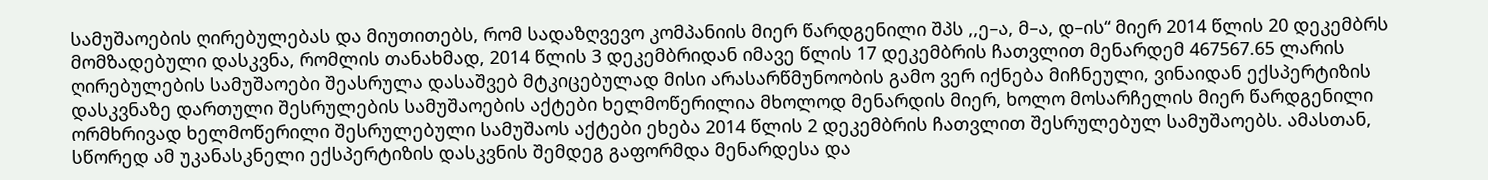სამუშაოების ღირებულებას და მიუთითებს, რომ სადაზღვევო კომპანიის მიერ წარდგენილი შპს ,,ე–ა, მ–ა, დ–ის“ მიერ 2014 წლის 20 დეკემბრს მომზადებული დასკვნა, რომლის თანახმად, 2014 წლის 3 დეკემბრიდან იმავე წლის 17 დეკემბრის ჩათვლით მენარდემ 467567.65 ლარის ღირებულების სამუშაოები შეასრულა დასაშვებ მტკიცებულად მისი არასარწმუნოობის გამო ვერ იქნება მიჩნეული, ვინაიდან ექსპერტიზის დასკვნაზე დართული შესრულების სამუშაოების აქტები ხელმოწერილია მხოლოდ მენარდის მიერ, ხოლო მოსარჩელის მიერ წარდგენილი ორმხრივად ხელმოწერილი შესრულებული სამუშაოს აქტები ეხება 2014 წლის 2 დეკემბრის ჩათვლით შესრულებულ სამუშაოებს. ამასთან, სწორედ ამ უკანასკნელი ექსპერტიზის დასკვნის შემდეგ გაფორმდა მენარდესა და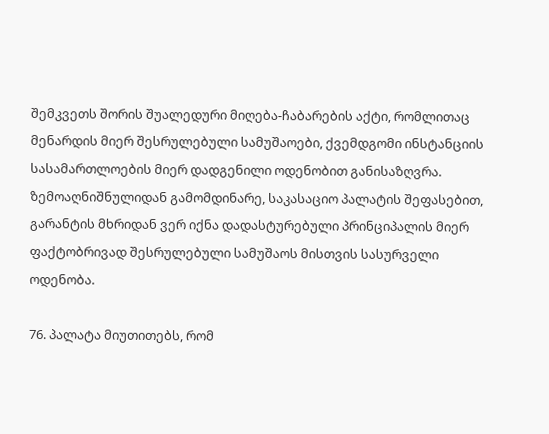შემკვეთს შორის შუალედური მიღება-ჩაბარების აქტი, რომლითაც მენარდის მიერ შესრულებული სამუშაოები, ქვემდგომი ინსტანციის სასამართლოების მიერ დადგენილი ოდენობით განისაზღვრა. ზემოაღნიშნულიდან გამომდინარე, საკასაციო პალატის შეფასებით, გარანტის მხრიდან ვერ იქნა დადასტურებული პრინციპალის მიერ ფაქტობრივად შესრულებული სამუშაოს მისთვის სასურველი ოდენობა.

76. პალატა მიუთითებს, რომ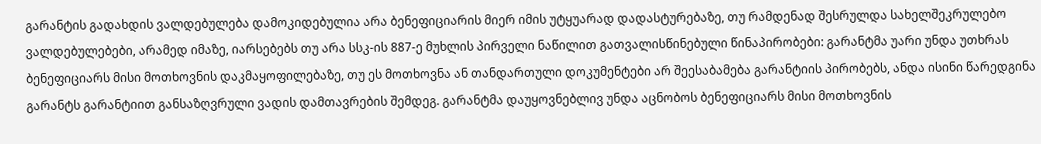გარანტის გადახდის ვალდებულება დამოკიდებულია არა ბენეფიციარის მიერ იმის უტყუარად დადასტურებაზე, თუ რამდენად შესრულდა სახელშეკრულებო ვალდებულებები, არამედ იმაზე, იარსებებს თუ არა სსკ-ის 887-ე მუხლის პირველი ნაწილით გათვალისწინებული წინაპირობები: გარანტმა უარი უნდა უთხრას ბენეფიციარს მისი მოთხოვნის დაკმაყოფილებაზე, თუ ეს მოთხოვნა ან თანდართული დოკუმენტები არ შეესაბამება გარანტიის პირობებს, ანდა ისინი წარედგინა გარანტს გარანტიით განსაზღვრული ვადის დამთავრების შემდეგ. გარანტმა დაუყოვნებლივ უნდა აცნობოს ბენეფიციარს მისი მოთხოვნის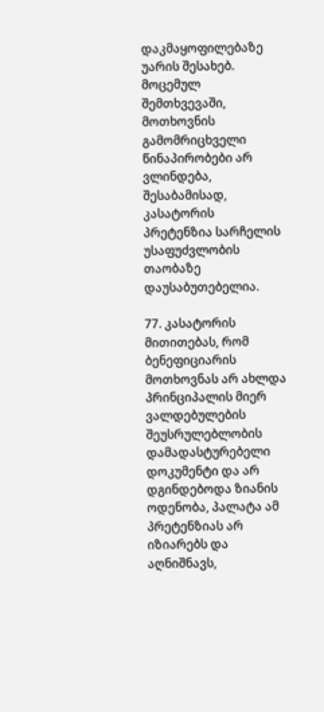დაკმაყოფილებაზე უარის შესახებ. მოცემულ შემთხვევაში, მოთხოვნის გამომრიცხველი წინაპირობები არ ვლინდება, შესაბამისად, კასატორის პრეტენზია სარჩელის უსაფუძვლობის თაობაზე დაუსაბუთებელია.

77. კასატორის მითითებას, რომ ბენეფიციარის მოთხოვნას არ ახლდა პრინციპალის მიერ ვალდებულების შეუსრულებლობის დამადასტურებელი დოკუმენტი და არ დგინდებოდა ზიანის ოდენობა, პალატა ამ პრეტენზიას არ იზიარებს და აღნიშნავს,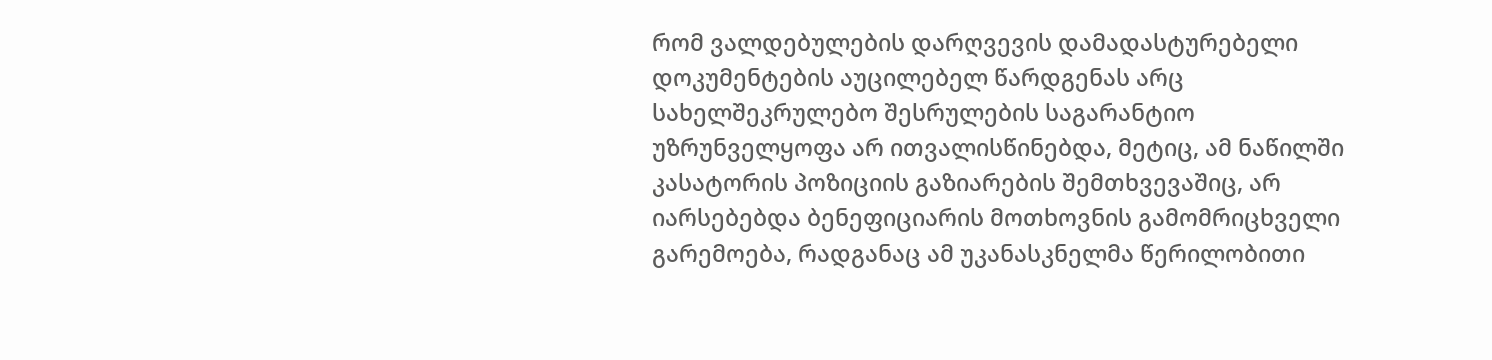რომ ვალდებულების დარღვევის დამადასტურებელი დოკუმენტების აუცილებელ წარდგენას არც სახელშეკრულებო შესრულების საგარანტიო უზრუნველყოფა არ ითვალისწინებდა, მეტიც, ამ ნაწილში კასატორის პოზიციის გაზიარების შემთხვევაშიც, არ იარსებებდა ბენეფიციარის მოთხოვნის გამომრიცხველი გარემოება, რადგანაც ამ უკანასკნელმა წერილობითი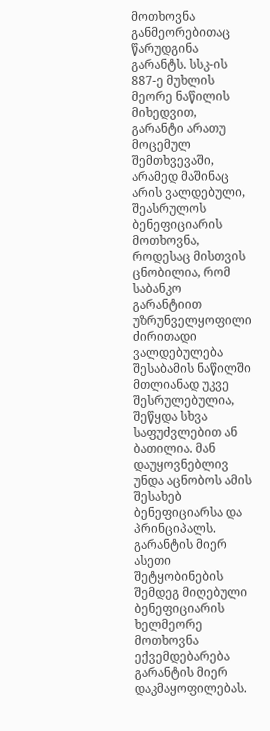მოთხოვნა განმეორებითაც წარუდგინა გარანტს. სსკ-ის 887-ე მუხლის მეორე ნაწილის მიხედვით, გარანტი არათუ მოცემულ შემთხვევაში, არამედ მაშინაც არის ვალდებული, შეასრულოს ბენეფიციარის მოთხოვნა, როდესაც მისთვის ცნობილია, რომ საბანკო გარანტიით უზრუნველყოფილი ძირითადი ვალდებულება შესაბამის ნაწილში მთლიანად უკვე შესრულებულია, შეწყდა სხვა საფუძვლებით ან ბათილია. მან დაუყოვნებლივ უნდა აცნობოს ამის შესახებ ბენეფიციარსა და პრინციპალს. გარანტის მიერ ასეთი შეტყობინების შემდეგ მიღებული ბენეფიციარის ხელმეორე მოთხოვნა ექვემდებარება გარანტის მიერ დაკმაყოფილებას.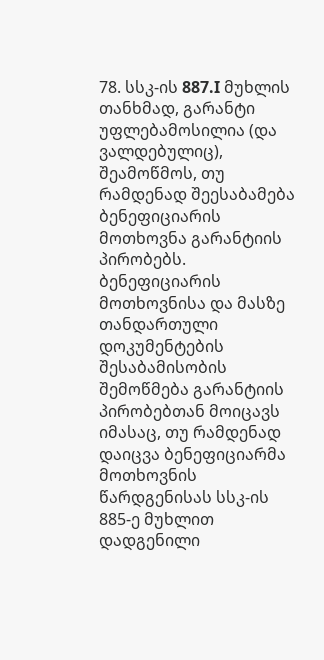78. სსკ-ის 887.I მუხლის თანხმად, გარანტი უფლებამოსილია (და ვალდებულიც), შეამოწმოს, თუ რამდენად შეესაბამება ბენეფიციარის მოთხოვნა გარანტიის პირობებს. ბენეფიციარის მოთხოვნისა და მასზე თანდართული დოკუმენტების შესაბამისობის შემოწმება გარანტიის პირობებთან მოიცავს იმასაც, თუ რამდენად დაიცვა ბენეფიციარმა მოთხოვნის წარდგენისას სსკ-ის 885-ე მუხლით დადგენილი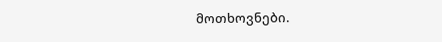მოთხოვნები.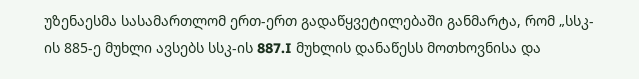უზენაესმა სასამართლომ ერთ-ერთ გადაწყვეტილებაში განმარტა, რომ „სსკ-ის 885-ე მუხლი ავსებს სსკ-ის 887.I მუხლის დანაწესს მოთხოვნისა და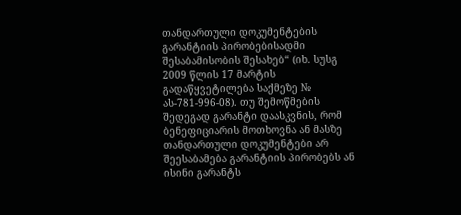თანდართული დოკუმენტების გარანტიის პირობებისადმი შესაბამისობის შესახებ“ (იხ. სუსგ 2009 წლის 17 მარტის გადაწყვეტილება საქმეზე № ას-781-996-08). თუ შემოწმების შედეგად გარანტი დაასკვნის, რომ ბენეფიციარის მოთხოვნა ან მასზე თანდართული დოკუმენტები არ შეესაბამება გარანტიის პირობებს ან ისინი გარანტს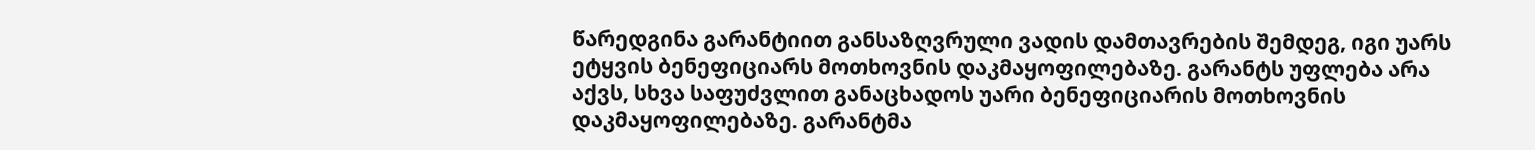წარედგინა გარანტიით განსაზღვრული ვადის დამთავრების შემდეგ, იგი უარს ეტყვის ბენეფიციარს მოთხოვნის დაკმაყოფილებაზე. გარანტს უფლება არა აქვს, სხვა საფუძვლით განაცხადოს უარი ბენეფიციარის მოთხოვნის დაკმაყოფილებაზე. გარანტმა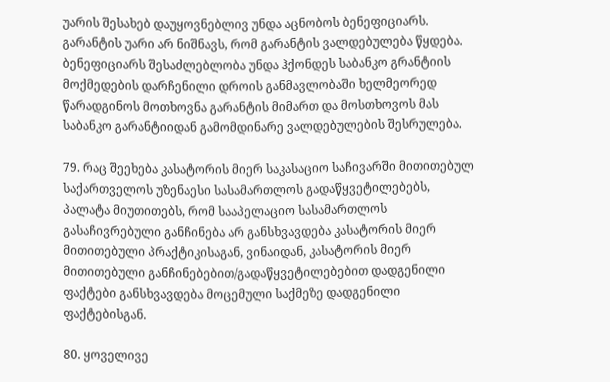უარის შესახებ დაუყოვნებლივ უნდა აცნობოს ბენეფიციარს. გარანტის უარი არ ნიშნავს, რომ გარანტის ვალდებულება წყდება. ბენეფიციარს შესაძლებლობა უნდა ჰქონდეს საბანკო გრანტიის მოქმედების დარჩენილი დროის განმავლობაში ხელმეორედ წარადგინოს მოთხოვნა გარანტის მიმართ და მოსთხოვოს მას საბანკო გარანტიიდან გამომდინარე ვალდებულების შესრულება.

79. რაც შეეხება კასატორის მიერ საკასაციო საჩივარში მითითებულ საქართველოს უზენაესი სასამართლოს გადაწყვეტილებებს, პალატა მიუთითებს, რომ სააპელაციო სასამართლოს გასაჩივრებული განჩინება არ განსხვავდება კასატორის მიერ მითითებული პრაქტიკისაგან, ვინაიდან, კასატორის მიერ მითითებული განჩინებებით/გადაწყვეტილებებით დადგენილი ფაქტები განსხვავდება მოცემული საქმეზე დადგენილი ფაქტებისგან.

80. ყოველივე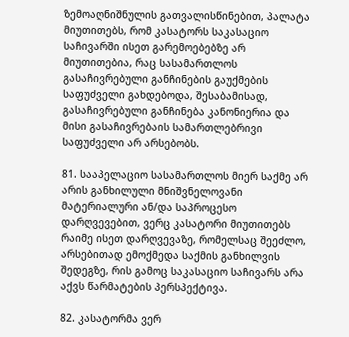ზემოაღნიშნულის გათვალისწინებით, პალატა მიუთითებს, რომ კასატორს საკასაციო საჩივარში ისეთ გარემოებებზე არ მიუთითებია, რაც სასამართლოს გასაჩივრებული განჩინების გაუქმების საფუძველი გახდებოდა, შესაბამისად, გასაჩივრებული განჩინება კანონიერია და მისი გასაჩივრებაის სამართლებრივი საფუძველი არ არსებობს.

81. სააპელაციო სასამართლოს მიერ საქმე არ არის განხილული მნიშვნელოვანი მატერიალური ან/და საპროცესო დარღვევებით, ვერც კასატორი მიუთითებს რაიმე ისეთ დარღვევაზე, რომელსაც შეეძლო, არსებითად ემოქმედა საქმის განხილვის შედეგზე, რის გამოც საკასაციო საჩივარს არა აქვს წარმატების პერსპექტივა.

82. კასატორმა ვერ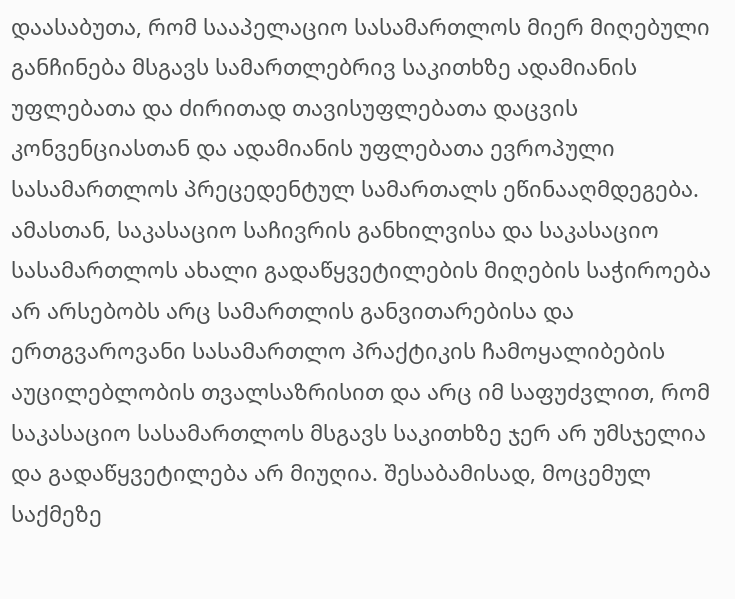დაასაბუთა, რომ სააპელაციო სასამართლოს მიერ მიღებული განჩინება მსგავს სამართლებრივ საკითხზე ადამიანის უფლებათა და ძირითად თავისუფლებათა დაცვის კონვენციასთან და ადამიანის უფლებათა ევროპული სასამართლოს პრეცედენტულ სამართალს ეწინააღმდეგება. ამასთან, საკასაციო საჩივრის განხილვისა და საკასაციო სასამართლოს ახალი გადაწყვეტილების მიღების საჭიროება არ არსებობს არც სამართლის განვითარებისა და ერთგვაროვანი სასამართლო პრაქტიკის ჩამოყალიბების აუცილებლობის თვალსაზრისით და არც იმ საფუძვლით, რომ საკასაციო სასამართლოს მსგავს საკითხზე ჯერ არ უმსჯელია და გადაწყვეტილება არ მიუღია. შესაბამისად, მოცემულ საქმეზე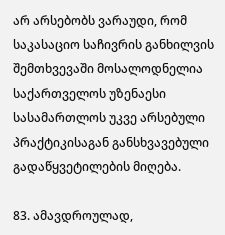არ არსებობს ვარაუდი, რომ საკასაციო საჩივრის განხილვის შემთხვევაში მოსალოდნელია საქართველოს უზენაესი სასამართლოს უკვე არსებული პრაქტიკისაგან განსხვავებული გადაწყვეტილების მიღება.

83. ამავდროულად,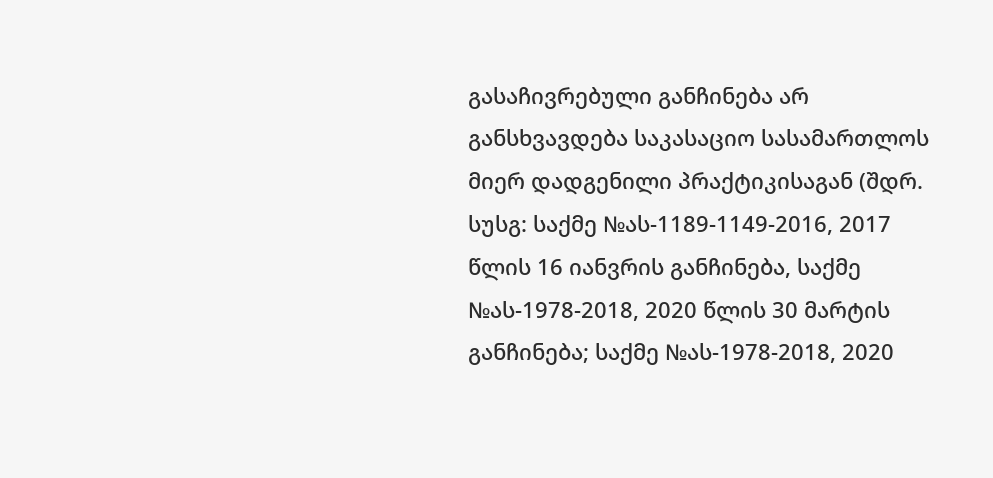გასაჩივრებული განჩინება არ განსხვავდება საკასაციო სასამართლოს მიერ დადგენილი პრაქტიკისაგან (შდრ. სუსგ: საქმე №ას-1189-1149-2016, 2017 წლის 16 იანვრის განჩინება, საქმე №ას-1978-2018, 2020 წლის 30 მარტის განჩინება; საქმე №ას-1978-2018, 2020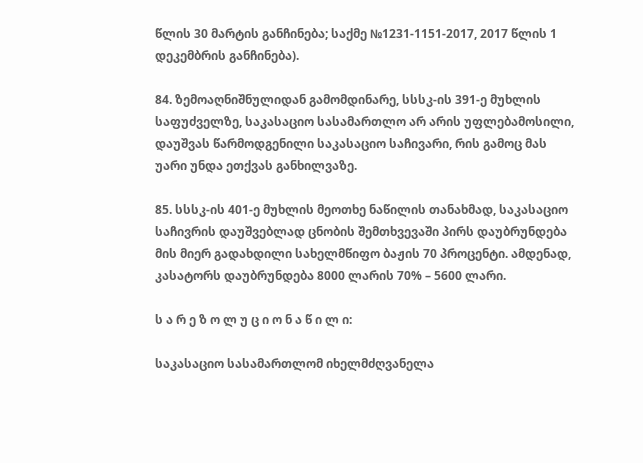წლის 30 მარტის განჩინება; საქმე №1231-1151-2017, 2017 წლის 1 დეკემბრის განჩინება).

84. ზემოაღნიშნულიდან გამომდინარე, სსსკ-ის 391-ე მუხლის საფუძველზე, საკასაციო სასამართლო არ არის უფლებამოსილი, დაუშვას წარმოდგენილი საკასაციო საჩივარი, რის გამოც მას უარი უნდა ეთქვას განხილვაზე.

85. სსსკ-ის 401-ე მუხლის მეოთხე ნაწილის თანახმად, საკასაციო საჩივრის დაუშვებლად ცნობის შემთხვევაში პირს დაუბრუნდება მის მიერ გადახდილი სახელმწიფო ბაჟის 70 პროცენტი. ამდენად, კასატორს დაუბრუნდება 8000 ლარის 70% – 5600 ლარი.

ს ა რ ე ზ ო ლ უ ც ი ო ნ ა წ ი ლ ი:

საკასაციო სასამართლომ იხელმძღვანელა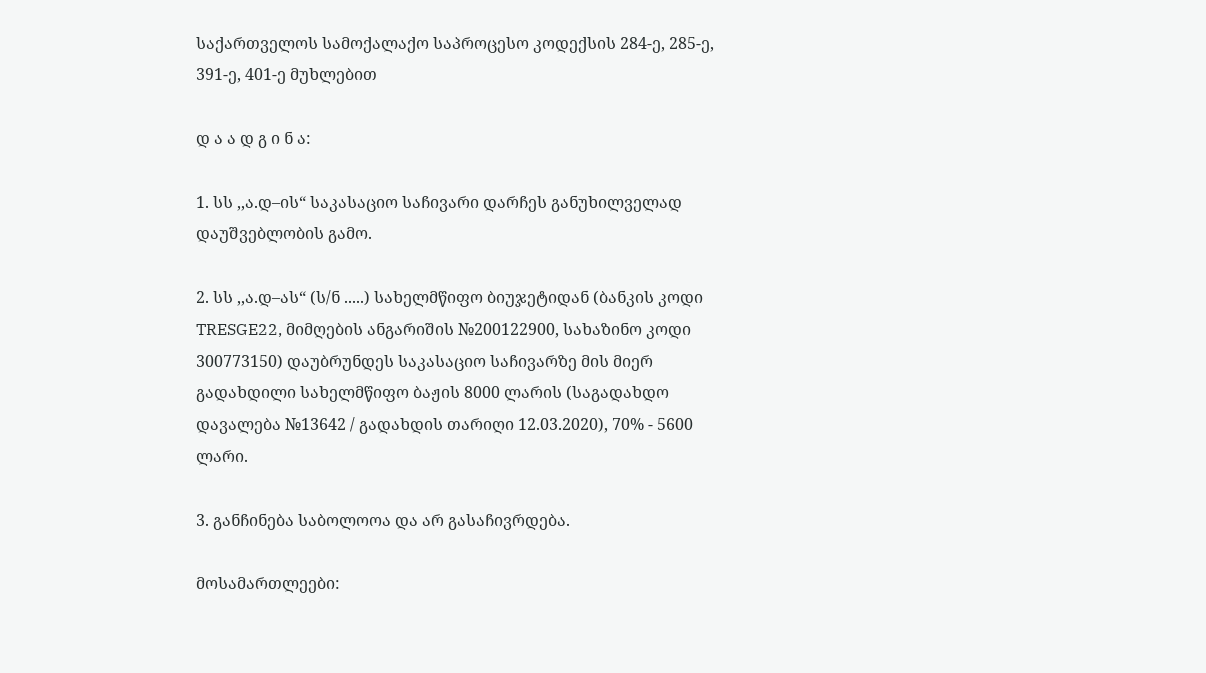საქართველოს სამოქალაქო საპროცესო კოდექსის 284-ე, 285-ე, 391-ე, 401-ე მუხლებით

დ ა ა დ გ ი ნ ა:

1. სს ,,ა.დ–ის“ საკასაციო საჩივარი დარჩეს განუხილველად დაუშვებლობის გამო.

2. სს ,,ა.დ–ას“ (ს/ნ .....) სახელმწიფო ბიუჯეტიდან (ბანკის კოდი TRESGE22, მიმღების ანგარიშის №200122900, სახაზინო კოდი 300773150) დაუბრუნდეს საკასაციო საჩივარზე მის მიერ გადახდილი სახელმწიფო ბაჟის 8000 ლარის (საგადახდო დავალება №13642 / გადახდის თარიღი 12.03.2020), 70% - 5600 ლარი.

3. განჩინება საბოლოოა და არ გასაჩივრდება.

მოსამართლეები: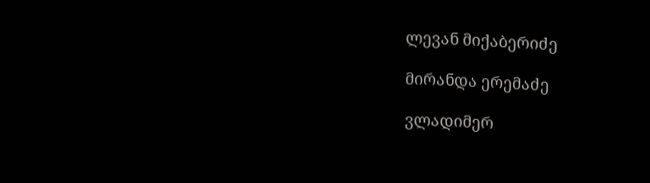ლევან მიქაბერიძე

მირანდა ერემაძე

ვლადიმერ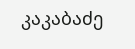კაკაბაძე